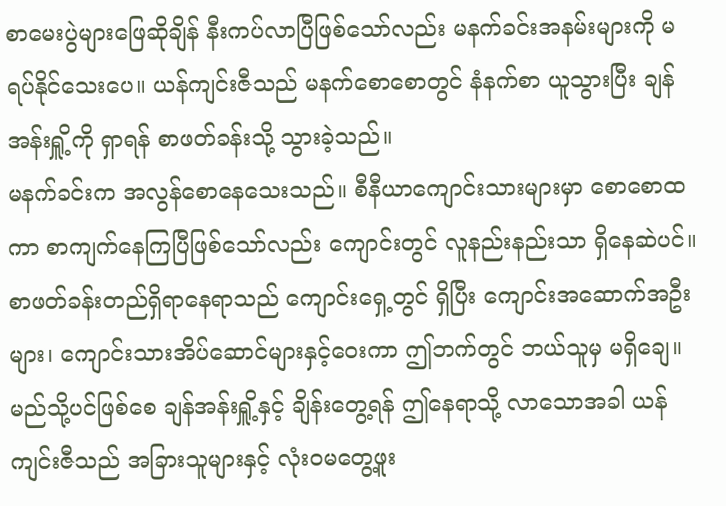စာမေးပွဲများဖြေဆိုချိန် နီးကပ်လာပြီဖြစ်သော်လည်း မနက်ခင်းအနမ်းများကို မရပ်နိုင်သေးပေ။ ယန်ကျင်းဇီသည် မနက်စောစောတွင် နံနက်စာ ယူသွားပြီး ချန်အန်းရှိူ့ကို ရှာရန် စာဖတ်ခန်းသို့ သွားခဲ့သည်။
မနက်ခင်းက အလွန်စောနေသေးသည်။ စီနီယာကျောင်းသားများမှာ စောစောထကာ စာကျက်နေကြပြီဖြစ်သော်လည်း ကျောင်းတွင် လူနည်းနည်းသာ ရှိနေဆဲပင်။ စာဖတ်ခန်းတည်ရှိရာနေရာသည် ကျောင်းရှေ့တွင် ရှိပြီး ကျောင်းအဆောက်အဦးများ၊ ကျောင်းသားအိပ်ဆောင်များနှင့်ဝေးကာ ဤဘက်တွင် ဘယ်သူမှ မရှိချေ။
မည်သို့ပင်ဖြစ်စေ ချန်အန်းရှိူ့နှင့် ချိန်းတွေ့ရန် ဤနေရာသို့ လာသောအခါ ယန်ကျင်းဇီသည် အခြားသူများနှင့် လုံးဝမတွေ့ဖူး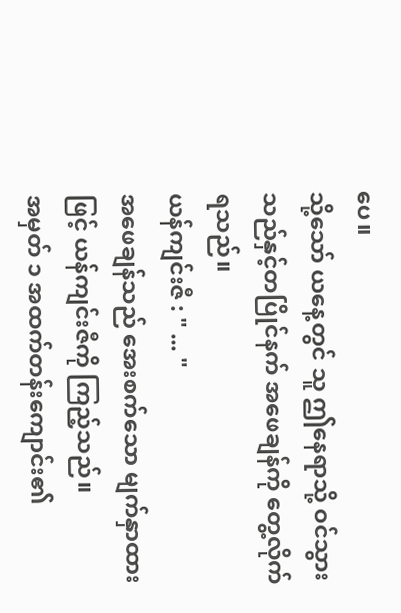ပေ။
သို့သော် ယနေ့တွင် သူ ဤနေရာသို့ ဝင်သွားသည်နှင့်တပြိုင်နက် အဖေချန်ကို တွေ့လိုက်ရသည်။
ယန်ကျင်းဇီ : " ... "
အဖေချန်သည် အေးစက်သော မျက်နှာထားဖြင့် ယန်ကျင်းဇီကို ကြည့်သည်။
အမှတ် ၁ အထက်တန်းကျောင်း၏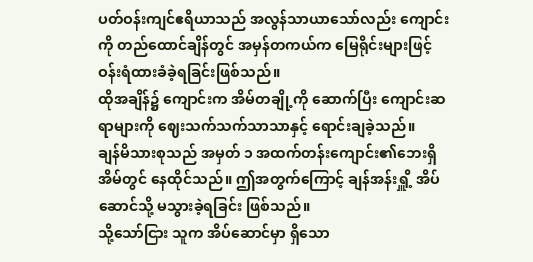ပတ်ဝန်းကျင်ဧရိယာသည် အလွန်သာယာသော်လည်း ကျောင်းကို တည်ထောင်ချိန်တွင် အမှန်တကယ်က မြေရိုင်းများဖြင့် ဝန်းရံထားခံခဲ့ရခြင်းဖြစ်သည်။
ထိုအချိန်၌ ကျောင်းက အိမ်တချို့ကို ဆောက်ပြီး ကျောင်းဆရာများကို ဈေးသက်သက်သာသာနှင့် ရောင်းချခဲ့သည်။
ချန်မိသားစုသည် အမှတ် ၁ အထက်တန်းကျောင်း၏ဘေးရှိအိမ်တွင် နေထိုင်သည်။ ဤအတွက်ကြောင့် ချန်အန်းရှိူ့ အိပ်ဆောင်သို့ မသွားခဲ့ရခြင်း ဖြစ်သည်။
သို့သော်ငြား သူက အိပ်ဆောင်မှာ ရှိသော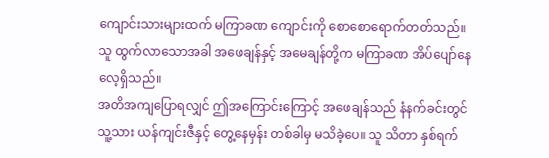ကျောင်းသားများထက် မကြာခဏ ကျောင်းကို စောစောရောက်တတ်သည်။ သူ ထွက်လာသောအခါ အဖေချန်နှင့် အမေချန်တို့က မကြာခဏ အိပ်ပျော်နေလေ့ရှိသည်။
အတိအကျပြောရလျှင် ဤအကြောင်းကြောင့် အဖေချန်သည် နံနက်ခင်းတွင် သူ့သား ယန်ကျင်းဇီနှင့် တွေ့နေမှန်း တစ်ခါမှ မသိခဲ့ပေ။ သူ သိတာ နှစ်ရက်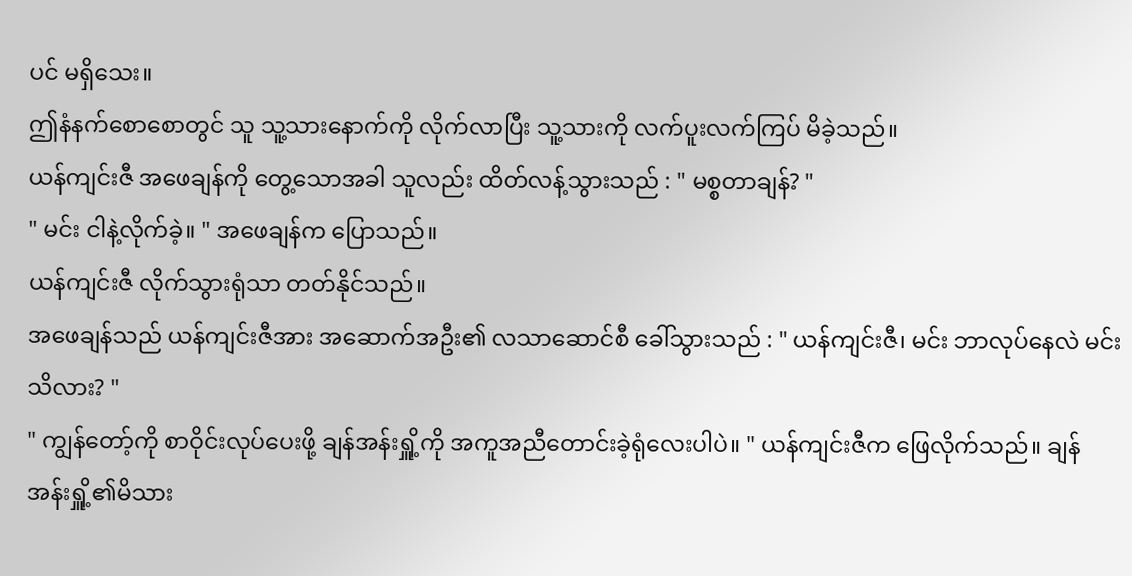ပင် မရှိသေး။
ဤနံနက်စောစောတွင် သူ သူ့သားနောက်ကို လိုက်လာပြီး သူ့သားကို လက်ပူးလက်ကြပ် မိခဲ့သည်။
ယန်ကျင်းဇီ အဖေချန်ကို တွေ့သောအခါ သူလည်း ထိတ်လန့်သွားသည် : " မစ္စတာချန်? "
" မင်း ငါနဲ့လိုက်ခဲ့။ " အဖေချန်က ပြောသည်။
ယန်ကျင်းဇီ လိုက်သွားရုံသာ တတ်နိုင်သည်။
အဖေချန်သည် ယန်ကျင်းဇီအား အဆောက်အဦး၏ လသာဆောင်စီ ခေါ်သွားသည် : " ယန်ကျင်းဇီ၊ မင်း ဘာလုပ်နေလဲ မင်း သိလား? "
" ကျွန်တော့်ကို စာဝိုင်းလုပ်ပေးဖို့ ချန်အန်းရှိူ့ကို အကူအညီတောင်းခဲ့ရုံလေးပါပဲ။ " ယန်ကျင်းဇီက ဖြေလိုက်သည်။ ချန်အန်းရှိူ့၏မိသား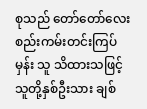စုသည် တော်တော်လေး စည်းကမ်းတင်းကြပ်မှန်း သူ သိထားသဖြင့် သူတို့နှစ်ဦးသား ချစ်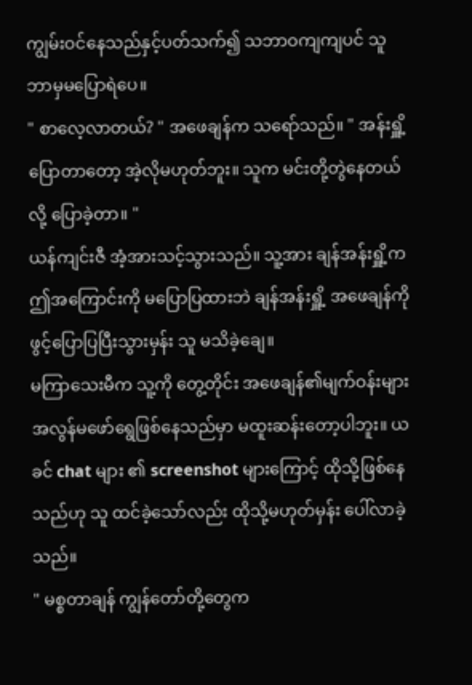ကျွမ်းဝင်နေသည်နှင့်ပတ်သက်၍ သဘာဝကျကျပင် သူ ဘာမှမပြောရဲပေ။
" စာလေ့လာတယ်? " အဖေချန်က သရော်သည်။ " အန်းရှိူ့ ပြောတာတော့ အဲ့လိုမဟုတ်ဘူး။ သူက မင်းတို့တွဲနေတယ်လို့ ပြောခဲ့တာ။ "
ယန်ကျင်းဇီ အံ့အားသင့်သွားသည်။ သူ့အား ချန်အန်းရှိူ့က ဤအကြောင်းကို မပြောပြထားဘဲ ချန်အန်းရှိူ့ အဖေချန်ကို ဖွင့်ပြောပြပြီးသွားမှန်း သူ မသိခဲ့ချေ။
မကြာသေးမီက သူ့ကို တွေ့တိုင်း အဖေချန်၏မျက်ဝန်းများ အလွန်မဖော်ရွေဖြစ်နေသည်မှာ မထူးဆန်းတော့ပါဘူး။ ယခင် chat များ ၏ screenshot များကြောင့် ထိုသို့ဖြစ်နေသည်ဟု သူ ထင်ခဲ့သော်လည်း ထိုသို့မဟုတ်မှန်း ပေါ်လာခဲ့သည်။
" မစ္စတာချန် ကျွန်တော်တို့တွေက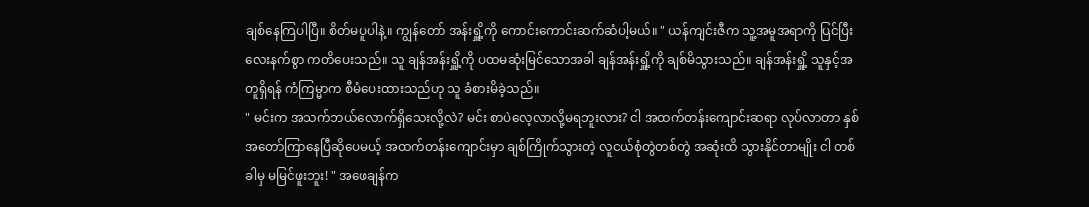ချစ်နေကြပါပြီ။ စိတ်မပူပါနဲ့။ ကျွန်တော် အန်းရှိူ့ကို ကောင်းကောင်းဆက်ဆံပါ့မယ်။ " ယန်ကျင်းဇီက သူ့အမူအရာကို ပြင်ပြီး လေးနက်စွာ ကတိပေးသည်။ သူ ချန်အန်းရှိူ့ကို ပထမဆုံးမြင်သောအခါ ချန်အန်းရှိူ့ကို ချစ်မိသွားသည်။ ချန်အန်းရှိူ့ သူနှင့်အတူရှိရန် ကံကြမ္မာက စီမံပေးထားသည်ဟု သူ ခံစားမိခဲ့သည်။
" မင်းက အသက်ဘယ်လောက်ရှိသေးလို့လဲ? မင်း စာပဲလေ့လာလို့မရဘူးလား? ငါ အထက်တန်းကျောင်းဆရာ လုပ်လာတာ နှစ်အတော်ကြာနေပြီဆိုပေမယ့် အထက်တန်းကျောင်းမှာ ချစ်ကြိုက်သွားတဲ့ လူငယ်စုံတွဲတစ်တွဲ အဆုံးထိ သွားနိုင်တာမျိုး ငါ တစ်ခါမှ မမြင်ဖူးဘူး! " အဖေချန်က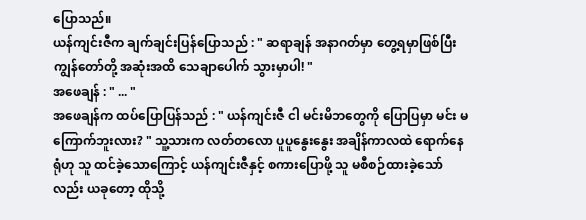ပြောသည်။
ယန်ကျင်းဇီက ချက်ချင်းပြန်ပြောသည် : " ဆရာချန် အနာဂတ်မှာ တွေ့ရမှာဖြစ်ပြီး ကျွန်တော်တို့ အဆုံးအထိ သေချာပေါက် သွားမှာပါ! "
အဖေချန် : " ... "
အဖေချန်က ထပ်ပြောပြန်သည် : " ယန်ကျင်းဇီ ငါ မင်းမိဘတွေကို ပြောပြမှာ မင်း မကြောက်ဘူးလား? " သူ့သားက လတ်တလော ပူပူနွေးနွေး အချိန်ကာလထဲ ရောက်နေရုံဟု သူ ထင်ခဲ့သောကြောင့် ယန်ကျင်းဇီနှင့် စကားပြောဖို့ သူ မစီစဉ်ထားခဲ့သော်လည်း ယခုတော့ ထိုသို့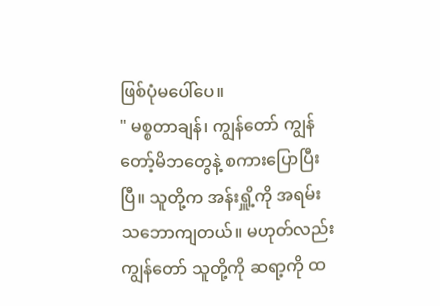ဖြစ်ပုံမပေါ်ပေ။
" မစ္စတာချန်၊ ကျွန်တော် ကျွန်တော့်မိဘတွေနဲ့ စကားပြောပြီးပြီ။ သူတို့က အန်းရှိူ့ကို အရမ်းသဘောကျတယ်။ မဟုတ်လည်း ကျွန်တော် သူတို့ကို ဆရာ့ကို ထ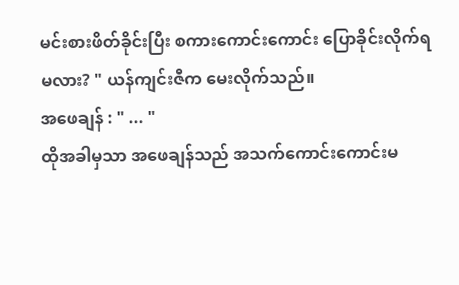မင်းစားဖိတ်ခိုင်းပြီး စကားကောင်းကောင်း ပြောခိုင်းလိုက်ရမလား? " ယန်ကျင်းဇီက မေးလိုက်သည်။
အဖေချန် : " ... "
ထိုအခါမှသာ အဖေချန်သည် အသက်ကောင်းကောင်းမ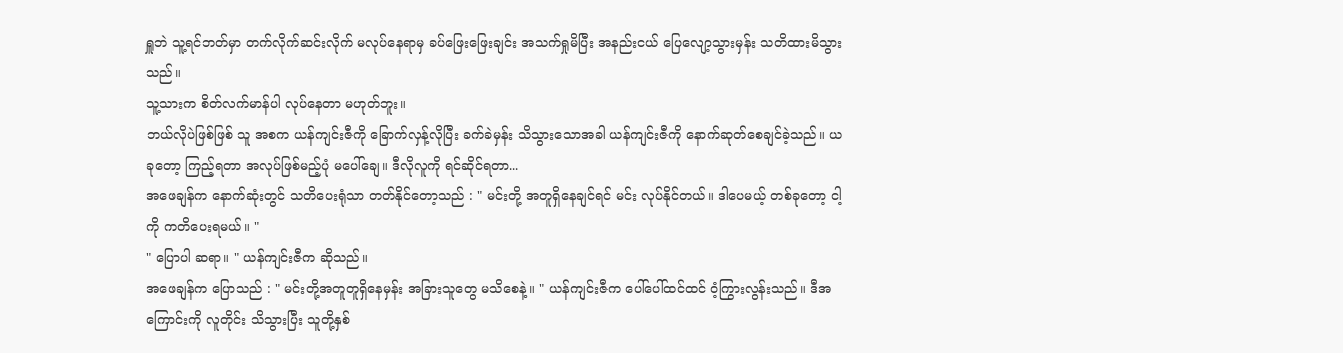ရှူဘဲ သူ့ရင်ဘတ်မှာ တက်လိုက်ဆင်းလိုက် မလုပ်နေရာမှ ခပ်ဖြေးဖြေးချင်း အသက်ရှုမိပြီး အနည်းငယ် ပြေလျော့သွားမှန်း သတိထားမိသွားသည်။
သူ့သားက စိတ်လက်မာန်ပါ လုပ်နေတာ မဟုတ်ဘူး။
ဘယ်လိုပဲဖြစ်ဖြစ် သူ အစက ယန်ကျင်းဇီကို ခြောက်လှန့်လိုပြီး ခက်ခဲမှန်း သိသွားသောအခါ ယန်ကျင်းဇီကို နောက်ဆုတ်စေချင်ခဲ့သည်။ ယခုတော့ ကြည့်ရတာ အလုပ်ဖြစ်မည့်ပုံ မပေါ်ချေ။ ဒီလိုလူကို ရင်ဆိုင်ရတာ...
အဖေချန်က နောက်ဆုံးတွင် သတိပေးရုံသာ တတ်နိုင်တော့သည် : " မင်းတို့ အတူရှိနေချင်ရင် မင်း လုပ်နိုင်တယ်။ ဒါပေမယ့် တစ်ခုတော့ ငါ့ကို ကတိပေးရမယ်။ "
" ပြောပါ ဆရာ။ " ယန်ကျင်းဇီက ဆိုသည်။
အဖေချန်က ပြောသည် : " မင်းတို့အတူတူရှိနေမှန်း အခြားသူတွေ မသိစေနဲ့။ " ယန်ကျင်းဇီက ပေါ်ပေါ်ထင်ထင် ဝံ့ကြွားလွန်းသည်။ ဒီအကြောင်းကို လူတိုင်း သိသွားပြီး သူတို့နှစ်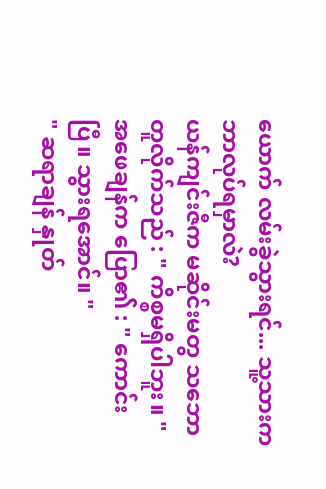ယောက် လမ်းခွဲသွားရင်... သူ့သားက ဘာလုပ်ရမှာလဲ?
ယန်ကျင်းဇီက မဆိုင်းမတွ သဘောတူလိုက်သည် : " ကိစ္စမရှိပါဘူး။ "
အဖေချန်က ပြော၏ : " ကောင်းပြီ။ သွားရအောင်။ "
" ဆရာချန် နှုတ်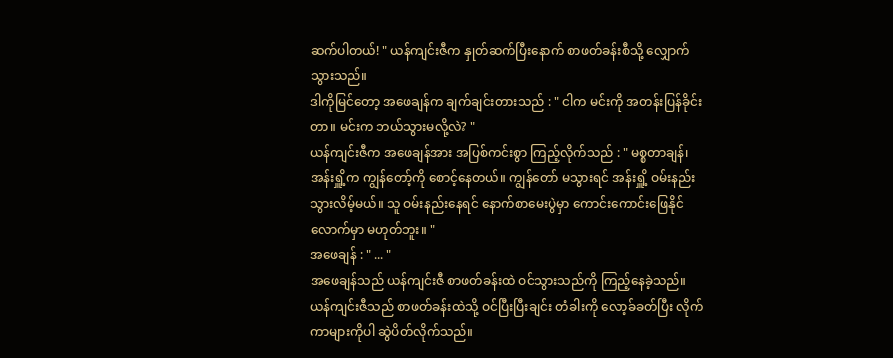ဆက်ပါတယ်! " ယန်ကျင်းဇီက နှုတ်ဆက်ပြီးနောက် စာဖတ်ခန်းစီသို့ လျှောက်သွားသည်။
ဒါကိုမြင်တော့ အဖေချန်က ချက်ချင်းတားသည် : " ငါက မင်းကို အတန်းပြန်ခိုင်းတာ။ မင်းက ဘယ်သွားမလို့လဲ? "
ယန်ကျင်းဇီက အဖေချန်အား အပြစ်ကင်းစွာ ကြည့်လိုက်သည် : " မစ္စတာချန်၊ အန်းရှိူ့က ကျွန်တော့်ကို စောင့်နေတယ်။ ကျွန်တော် မသွားရင် အန်းရှိူ့ ဝမ်းနည်းသွားလိမ့်မယ်။ သူ ဝမ်းနည်းနေရင် နောက်စာမေးပွဲမှာ ကောင်းကောင်းဖြေနိုင်လောက်မှာ မဟုတ်ဘူး။ "
အဖေချန် : " ... "
အဖေချန်သည် ယန်ကျင်းဇီ စာဖတ်ခန်းထဲ ဝင်သွားသည်ကို ကြည့်နေခဲ့သည်။
ယန်ကျင်းဇီသည် စာဖတ်ခန်းထဲသို့ ဝင်ပြီးပြီးချင်း တံခါးကို လော့ခ်ခတ်ပြီး လိုက်ကာများကိုပါ ဆွဲပိတ်လိုက်သည်။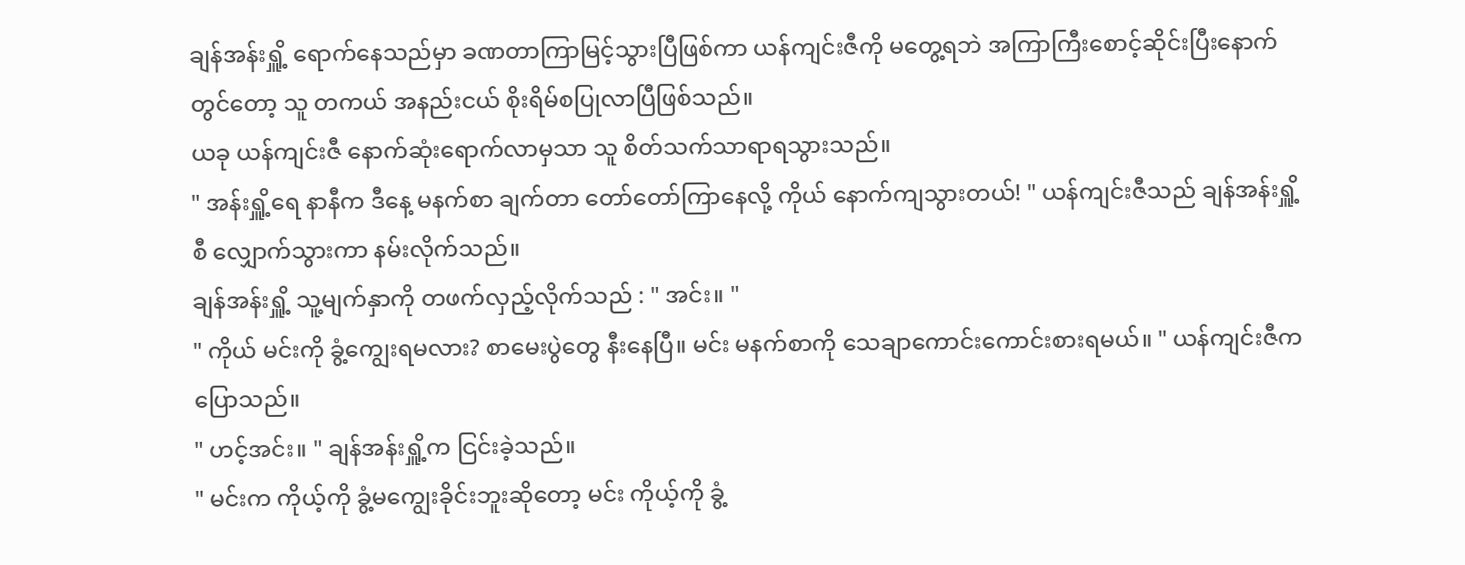ချန်အန်းရှိူ့ ရောက်နေသည်မှာ ခဏတာကြာမြင့်သွားပြီဖြစ်ကာ ယန်ကျင်းဇီကို မတွေ့ရဘဲ အကြာကြီးစောင့်ဆိုင်းပြီးနောက်တွင်တော့ သူ တကယ် အနည်းငယ် စိုးရိမ်စပြုလာပြီဖြစ်သည်။
ယခု ယန်ကျင်းဇီ နောက်ဆုံးရောက်လာမှသာ သူ စိတ်သက်သာရာရသွားသည်။
" အန်းရှိူ့ရေ နာနီက ဒီနေ့ မနက်စာ ချက်တာ တော်တော်ကြာနေလို့ ကိုယ် နောက်ကျသွားတယ်! " ယန်ကျင်းဇီသည် ချန်အန်းရှိူ့စီ လျှောက်သွားကာ နမ်းလိုက်သည်။
ချန်အန်းရှိူ့ သူ့မျက်နှာကို တဖက်လှည့်လိုက်သည် : " အင်း။ "
" ကိုယ် မင်းကို ခွံ့ကျွေးရမလား? စာမေးပွဲတွေ နီးနေပြီ။ မင်း မနက်စာကို သေချာကောင်းကောင်းစားရမယ်။ " ယန်ကျင်းဇီက ပြောသည်။
" ဟင့်အင်း။ " ချန်အန်းရှိူ့က ငြင်းခဲ့သည်။
" မင်းက ကိုယ့်ကို ခွံ့မကျွေးခိုင်းဘူးဆိုတော့ မင်း ကိုယ့်ကို ခွံ့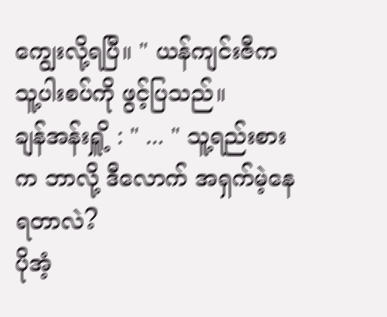ကျွေးလို့ရပြီ။ " ယန်ကျင်းဇီက သူ့ပါးစပ်ကို ဖွင့်ပြသည်။
ချန်အန်းရှိူ့ : " ... " သူ့ရည်းစားက ဘာလို့ ဒီလောက် အရှက်မဲ့နေရတာလဲ?
ပိုအံ့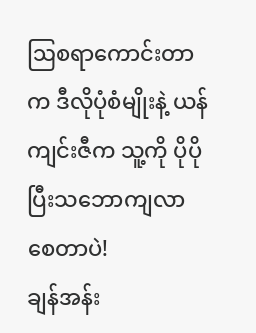ဩစရာကောင်းတာက ဒီလိုပုံစံမျိုးနဲ့ ယန်ကျင်းဇီက သူ့ကို ပိုပိုပြီးသဘောကျလာစေတာပဲ!
ချန်အန်း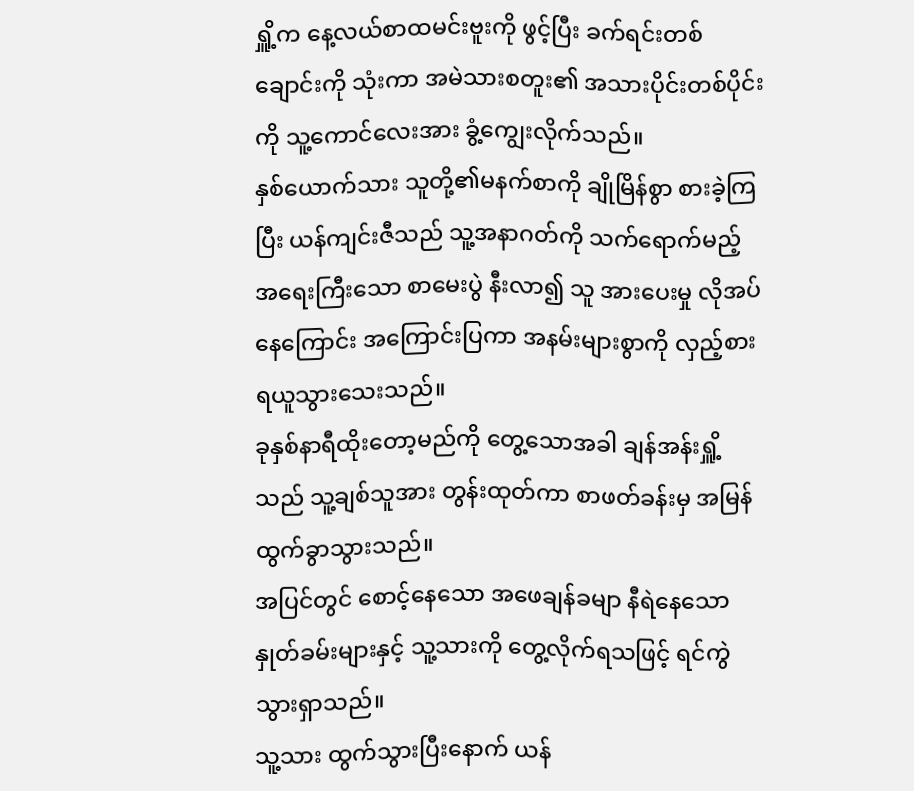ရှိူ့က နေ့လယ်စာထမင်းဗူးကို ဖွင့်ပြီး ခက်ရင်းတစ်ချောင်းကို သုံးကာ အမဲသားစတူး၏ အသားပိုင်းတစ်ပိုင်းကို သူ့ကောင်လေးအား ခွံ့ကျွေးလိုက်သည်။
နှစ်ယောက်သား သူတို့၏မနက်စာကို ချိုမြိန်စွာ စားခဲ့ကြပြီး ယန်ကျင်းဇီသည် သူ့အနာဂတ်ကို သက်ရောက်မည့် အရေးကြီးသော စာမေးပွဲ နီးလာ၍ သူ အားပေးမှု လိုအပ်နေကြောင်း အကြောင်းပြကာ အနမ်းများစွာကို လှည့်စားရယူသွားသေးသည်။
ခုနှစ်နာရီထိုးတော့မည်ကို တွေ့သောအခါ ချန်အန်းရှိူ့သည် သူ့ချစ်သူအား တွန်းထုတ်ကာ စာဖတ်ခန်းမှ အမြန်ထွက်ခွာသွားသည်။
အပြင်တွင် စောင့်နေသော အဖေချန်ခမျာ နီရဲနေသော နှုတ်ခမ်းများနှင့် သူ့သားကို တွေ့လိုက်ရသဖြင့် ရင်ကွဲသွားရှာသည်။
သူ့သား ထွက်သွားပြီးနောက် ယန်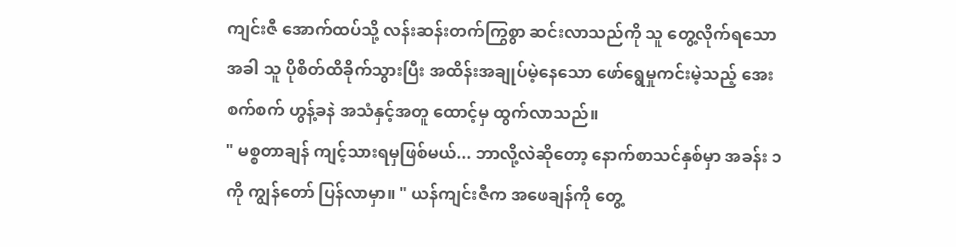ကျင်းဇီ အောက်ထပ်သို့ လန်းဆန်းတက်ကြွစွာ ဆင်းလာသည်ကို သူ တွေ့လိုက်ရသောအခါ သူ ပိုစိတ်ထိခိုက်သွားပြီး အထိန်းအချုပ်မဲ့နေသော ဖော်ရွေမှုကင်းမဲ့သည့် အေးစက်စက် ဟွန့်ခနဲ အသံနှင့်အတူ ထောင့်မှ ထွက်လာသည်။
" မစ္စတာချန် ကျင့်သားရမှဖြစ်မယ်... ဘာလို့လဲဆိုတော့ နောက်စာသင်နှစ်မှာ အခန်း ၁ ကို ကျွန်တော် ပြန်လာမှာ။ " ယန်ကျင်းဇီက အဖေချန်ကို တွေ့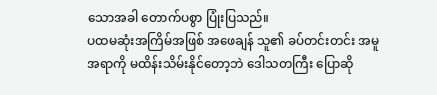သောအခါ တောက်ပစွာ ပြုံးပြသည်။
ပထမဆုံးအကြိမ်အဖြစ် အဖေချန် သူ၏ ခပ်တင်းတင်း အမူအရာကို မထိန်းသိမ်းနိုင်တော့ဘဲ ဒေါသတကြီး ပြောဆို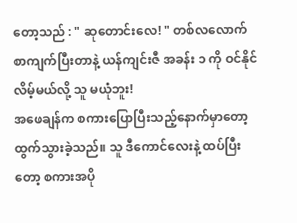တော့သည် : " ဆုတောင်းလေ! " တစ်လလောက် စာကျက်ပြီးတာနဲ့ ယန်ကျင်းဇီ အခန်း ၁ ကို ဝင်နိုင်လိမ့်မယ်လို့ သူ မယုံဘူး!
အဖေချန်က စကားပြောပြီးသည့်နောက်မှာတော့ ထွက်သွားခဲ့သည်။ သူ ဒီကောင်လေးနဲ့ ထပ်ပြီးတော့ စကားအပို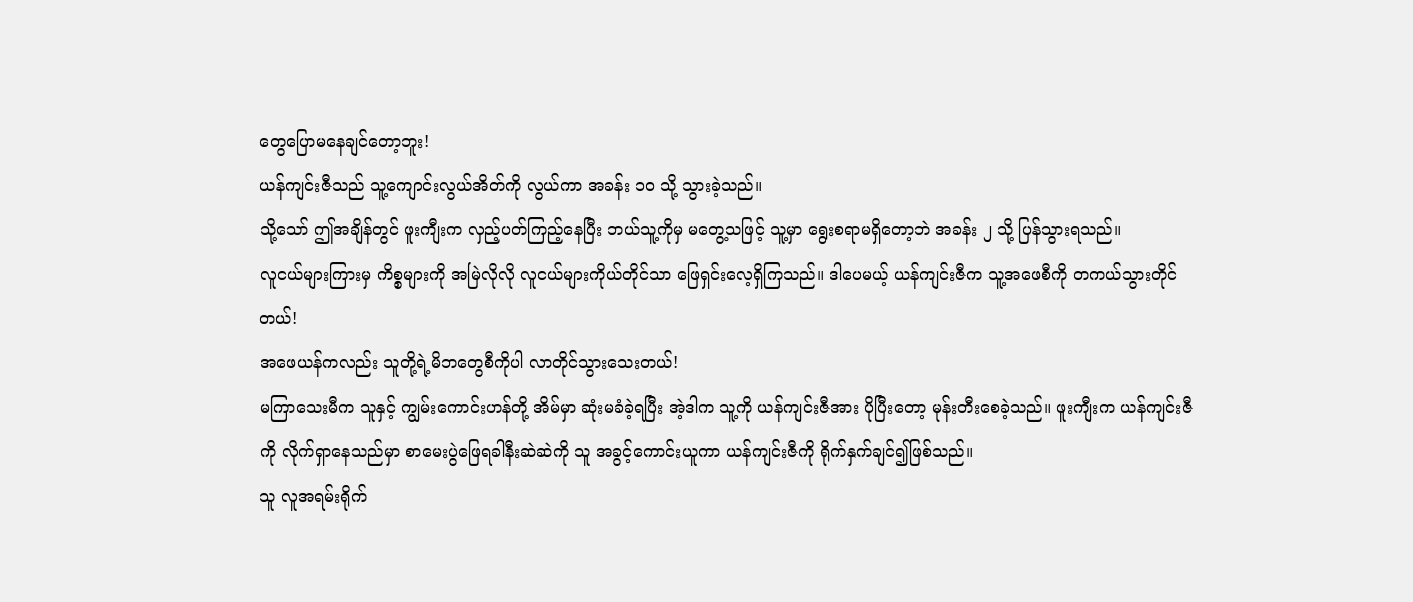တွေပြောမနေချင်တော့ဘူး!
ယန်ကျင်းဇီသည် သူ့ကျောင်းလွယ်အိတ်ကို လွယ်ကာ အခန်း ၁၀ သို့ သွားခဲ့သည်။
သို့သော် ဤအချိန်တွင် ဖူးကျီးက လှည့်ပတ်ကြည့်နေပြီး ဘယ်သူ့ကိုမှ မတွေ့သဖြင့် သူ့မှာ ရွေးစရာမရှိတော့ဘဲ အခန်း ၂ သို့ ပြန်သွားရသည်။
လူငယ်များကြားမှ ကိစ္စများကို အမြဲလိုလို လူငယ်များကိုယ်တိုင်သာ ဖြေရှင်းလေ့ရှိကြသည်။ ဒါပေမယ့် ယန်ကျင်းဇီက သူ့အဖေစီကို တကယ်သွားတိုင်တယ်!
အဖေယန်ကလည်း သူတို့ရဲ့မိဘတွေစီကိုပါ လာတိုင်သွားသေးတယ်!
မကြာသေးမီက သူနှင့် ကျွမ်းကောင်းဟန်တို့ အိမ်မှာ ဆုံးမခံခဲ့ရပြီး အဲ့ဒါက သူ့ကို ယန်ကျင်းဇီအား ပိုပြီးတော့ မုန်းတီးစေခဲ့သည်။ ဖူးကျီးက ယန်ကျင်းဇီကို လိုက်ရှာနေသည်မှာ စာမေးပွဲဖြေရခါနီးဆဲဆဲကို သူ အခွင့်ကောင်းယူကာ ယန်ကျင်းဇီကို ရိုက်နှက်ချင်၍ဖြစ်သည်။
သူ လူအရမ်းရိုက်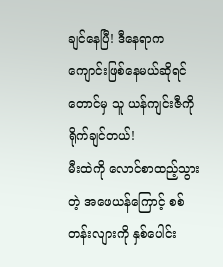ချင်နေပြီ! ဒီနေရာက ကျောင်းဖြစ်နေမယ်ဆိုရင်တောင်မှ သူ ယန်ကျင်းဇီကို ရိုက်ချင်တယ်!
မီးထဲကို လောင်စာထည့်သွားတဲ့ အဖေယန်ကြောင့် စစ်တန်းလျားကို နှစ်ပေါင်း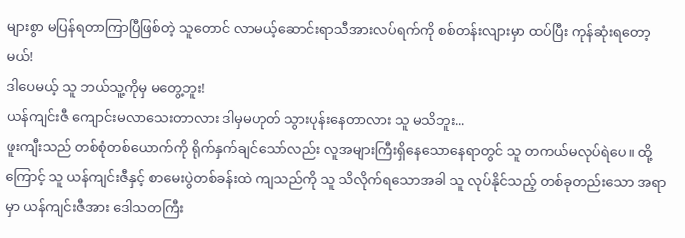များစွာ မပြန်ရတာကြာပြီဖြစ်တဲ့ သူတောင် လာမယ့်ဆောင်းရာသီအားလပ်ရက်ကို စစ်တန်းလျားမှာ ထပ်ပြီး ကုန်ဆုံးရတော့မယ်!
ဒါပေမယ့် သူ ဘယ်သူ့ကိုမှ မတွေ့ဘူး!
ယန်ကျင်းဇီ ကျောင်းမလာသေးတာလား ဒါမှမဟုတ် သွားပုန်းနေတာလား သူ မသိဘူး...
ဖူးကျီးသည် တစ်စုံတစ်ယောက်ကို ရိုက်နှက်ချင်သော်လည်း လူအများကြီးရှိနေသောနေရာတွင် သူ တကယ်မလုပ်ရဲပေ။ ထို့ကြောင့် သူ ယန်ကျင်းဇီနှင့် စာမေးပွဲတစ်ခန်းထဲ ကျသည်ကို သူ သိလိုက်ရသောအခါ သူ လုပ်နိုင်သည့် တစ်ခုတည်းသော အရာမှာ ယန်ကျင်းဇီအား ဒေါသတကြီး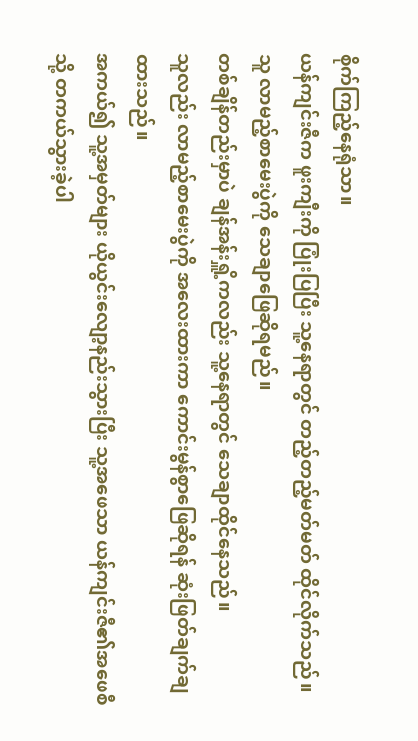စိုက်ကြည့်နေရုံသာ။
ယန်ကျင်းဇီက ဖူးကျီးကို ပြုံးပြပြီး သူ့နေရာတွင် တည့်တည့်မတ်မတ် ထိုင်လိုက်သည်။
သူ လာမည့်စာမေးပွဲကို သေချာဖြေဆိုရမည်။
တစ်ချိန်တည်းမှာပဲ ချန်အန်းရှိူ့ကလည်း သူ့နေရာတွင် သေချာထိုင်နေသည်။
သူလည်း လာမည့်စာမေးပွဲကို အလေးထားကာ ကောင်းမွန်စွာဖြေဆိုရန် ဆုံးဖြတ်ချက်ချထားသည်။
အကယ်၍ သူ့အမှတ်များ ယိုယွင်းလျော့နည်းသွားပြီး သူ့အဖေသာ ယန်ကျင်းဇီ၏အဖေစီသို့ တကယ်သွားခဲ့ပါ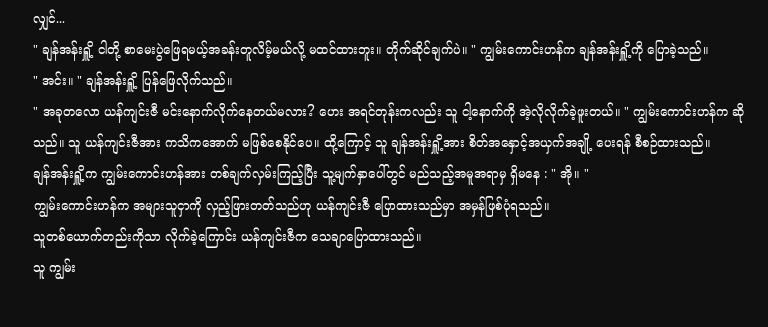လျှင်...
" ချန်အန်းရှိူ့ ငါတို့ စာမေးပွဲဖြေရမယ့်အခန်းတူလိမ့်မယ်လို့ မထင်ထားဘူး။ တိုက်ဆိုင်ချက်ပဲ။ " ကျွမ်းကောင်းဟန်က ချန်အန်းရှိူ့ကို ပြောခဲ့သည်။
" အင်း။ " ချန်အန်းရှိူ့ ပြန်ဖြေလိုက်သည်။
" အခုတလော ယန်ကျင်းဇီ မင်းနောက်လိုက်နေတယ်မလား? ဟေး အရင်တုန်းကလည်း သူ ငါ့နောက်ကို အဲ့လိုလိုက်ခဲ့ဖူးတယ်။ " ကျွမ်းကောင်းဟန်က ဆိုသည်။ သူ ယန်ကျင်းဇီအား ကသိကအောက် မဖြစ်စေနိုင်ပေ။ ထို့ကြောင့် သူ ချန်အန်းရှိူ့အား စိတ်အနှောင့်အယှက်အချို့ ပေးရန် စီစဉ်ထားသည်။
ချန်အန်းရှိူ့က ကျွမ်းကောင်းဟန်အား တစ်ချက်လှမ်းကြည့်ပြီး သူ့မျက်နှာပေါ်တွင် မည်သည့်အမူအရာမှ ရှိမနေ : " အို။ "
ကျွမ်းကောင်းဟန်က အများသူငှာကို လှည့်ဖြားတတ်သည်ဟု ယန်ကျင်းဇီ ပြောထားသည်မှာ အမှန်ဖြစ်ပုံရသည်။
သူတစ်ယောက်တည်းကိုသာ လိုက်ခဲ့ကြောင်း ယန်ကျင်းဇီက သေချာပြောထားသည်။
သူ ကျွမ်း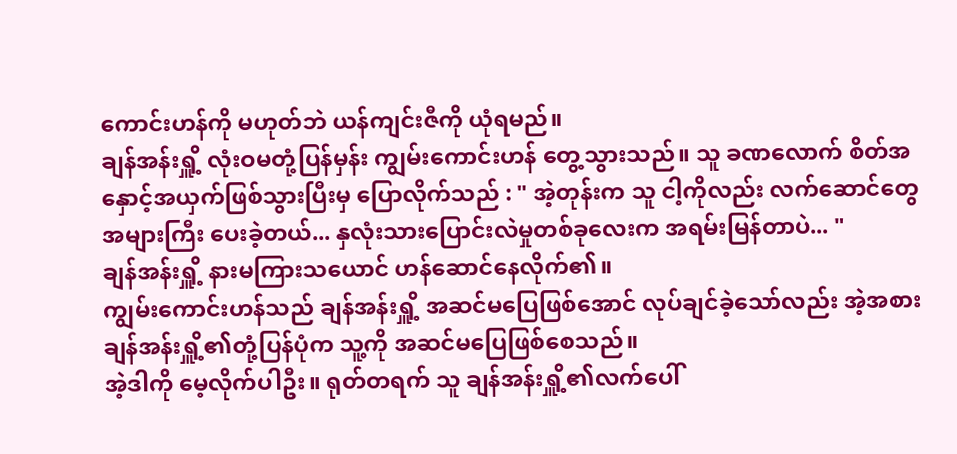ကောင်းဟန်ကို မဟုတ်ဘဲ ယန်ကျင်းဇီကို ယုံရမည်။
ချန်အန်းရှိူ့ လုံးဝမတုံ့ပြန်မှန်း ကျွမ်းကောင်းဟန် တွေ့သွားသည်။ သူ ခဏလောက် စိတ်အနှောင့်အယှက်ဖြစ်သွားပြီးမှ ပြောလိုက်သည် : " အဲ့တုန်းက သူ ငါ့ကိုလည်း လက်ဆောင်တွေအများကြီး ပေးခဲ့တယ်... နှလုံးသားပြောင်းလဲမှုတစ်ခုလေးက အရမ်းမြန်တာပဲ... "
ချန်အန်းရှိူ့ နားမကြားသယောင် ဟန်ဆောင်နေလိုက်၏။
ကျွမ်းကောင်းဟန်သည် ချန်အန်းရှိူ့ အဆင်မပြေဖြစ်အောင် လုပ်ချင်ခဲ့သော်လည်း အဲ့အစား ချန်အန်းရှိူ့၏တုံ့ပြန်ပုံက သူ့ကို အဆင်မပြေဖြစ်စေသည်။
အဲ့ဒါကို မေ့လိုက်ပါဦး။ ရုတ်တရက် သူ ချန်အန်းရှိူ့၏လက်ပေါ်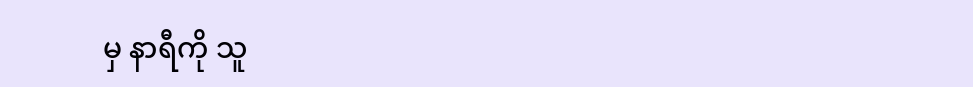မှ နာရီကို သူ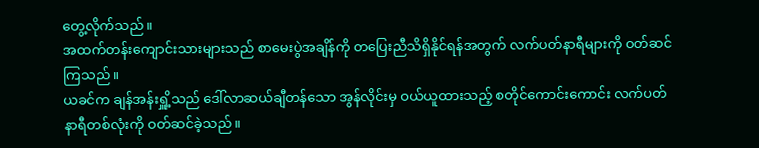တွေ့လိုက်သည်။
အထက်တန်းကျောင်းသားများသည် စာမေးပွဲအချိန်ကို တပြေးညီသိရှိနိုင်ရန်အတွက် လက်ပတ်နာရီများကို ဝတ်ဆင်ကြသည်။
ယခင်က ချန်အန်းရှိူ့သည် ဒေါ်လာဆယ်ချီတန်သော အွန်လိုင်းမှ ဝယ်ယူထားသည့် စတိုင်ကောင်းကောင်း လက်ပတ်နာရီတစ်လုံးကို ဝတ်ဆင်ခဲ့သည်။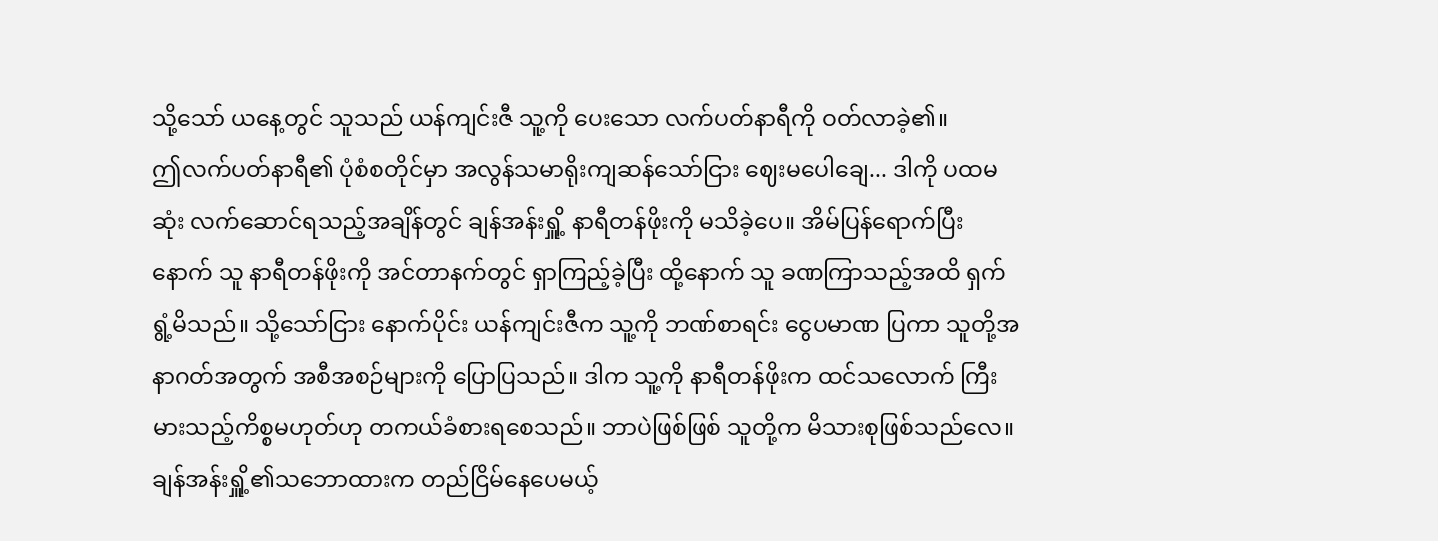သို့သော် ယနေ့တွင် သူသည် ယန်ကျင်းဇီ သူ့ကို ပေးသော လက်ပတ်နာရီကို ဝတ်လာခဲ့၏။
ဤလက်ပတ်နာရီ၏ ပုံစံစတိုင်မှာ အလွန်သမာရိုးကျဆန်သော်ငြား ဈေးမပေါချေ... ဒါကို ပထမဆုံး လက်ဆောင်ရသည့်အချိန်တွင် ချန်အန်းရှိူ့ နာရီတန်ဖိုးကို မသိခဲ့ပေ။ အိမ်ပြန်ရောက်ပြီးနောက် သူ နာရီတန်ဖိုးကို အင်တာနက်တွင် ရှာကြည့်ခဲ့ပြီး ထို့နောက် သူ ခဏကြာသည့်အထိ ရှက်ရွံ့မိသည်။ သို့သော်ငြား နောက်ပိုင်း ယန်ကျင်းဇီက သူ့ကို ဘဏ်စာရင်း ငွေပမာဏ ပြကာ သူတို့အနာဂတ်အတွက် အစီအစဉ်များကို ပြောပြသည်။ ဒါက သူ့ကို နာရီတန်ဖိုးက ထင်သလောက် ကြီးမားသည့်ကိစ္စမဟုတ်ဟု တကယ်ခံစားရစေသည်။ ဘာပဲဖြစ်ဖြစ် သူတို့က မိသားစုဖြစ်သည်လေ။
ချန်အန်းရှိူ့၏သဘောထားက တည်ငြိမ်နေပေမယ့်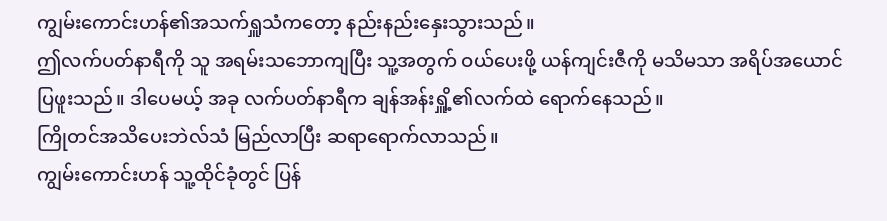ကျွမ်းကောင်းဟန်၏အသက်ရှူသံကတော့ နည်းနည်းနှေးသွားသည်။
ဤလက်ပတ်နာရီကို သူ အရမ်းသဘောကျပြီး သူ့အတွက် ဝယ်ပေးဖို့ ယန်ကျင်းဇီကို မသိမသာ အရိပ်အယောင်ပြဖူးသည်။ ဒါပေမယ့် အခု လက်ပတ်နာရီက ချန်အန်းရှိူ့၏လက်ထဲ ရောက်နေသည်။
ကြိုတင်အသိပေးဘဲလ်သံ မြည်လာပြီး ဆရာရောက်လာသည်။
ကျွမ်းကောင်းဟန် သူ့ထိုင်ခုံတွင် ပြန်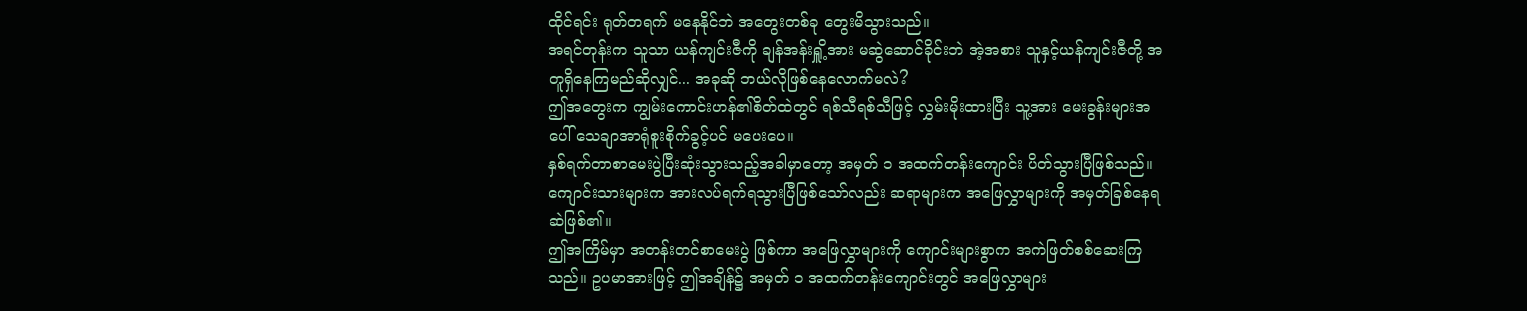ထိုင်ရင်း ရုတ်တရက် မနေနိုင်ဘဲ အတွေးတစ်ခု တွေးမိသွားသည်။
အရင်တုန်းက သူသာ ယန်ကျင်းဇီကို ချန်အန်းရှိူ့အား မဆွဲဆောင်ခိုင်းဘဲ အဲ့အစား သူနှင့်ယန်ကျင်းဇီတို့ အတူရှိနေကြမည်ဆိုလျှင်... အခုဆို ဘယ်လိုဖြစ်နေလောက်မလဲ?
ဤအတွေးက ကျွမ်းကောင်းဟန်၏စိတ်ထဲတွင် ရစ်သီရစ်သီဖြင့် လွှမ်းမိုးထားပြီး သူ့အား မေးခွန်းများအပေါ် သေချာအာရုံစူးစိုက်ခွင့်ပင် မပေးပေ။
နှစ်ရက်တာစာမေးပွဲပြီးဆုံးသွားသည့်အခါမှာတော့ အမှတ် ၁ အထက်တန်းကျောင်း ပိတ်သွားပြီဖြစ်သည်။
ကျောင်းသားများက အားလပ်ရက်ရသွားပြီဖြစ်သော်လည်း ဆရာများက အဖြေလွှာများကို အမှတ်ခြစ်နေရဆဲဖြစ်၏။
ဤအကြိမ်မှာ အတန်းတင်စာမေးပွဲ ဖြစ်ကာ အဖြေလွှာများကို ကျောင်းများစွာက အကဲဖြတ်စစ်ဆေးကြသည်။ ဥပမာအားဖြင့် ဤအချိန်၌ အမှတ် ၁ အထက်တန်းကျောင်းတွင် အဖြေလွှာများ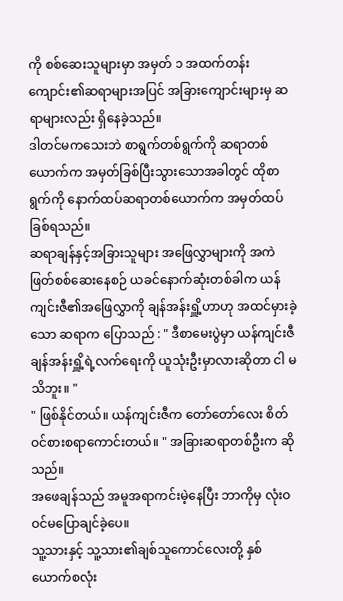ကို စစ်ဆေးသူများမှာ အမှတ် ၁ အထက်တန်းကျောင်း၏ဆရာများအပြင် အခြားကျောင်းများမှ ဆရာများလည်း ရှိနေခဲ့သည်။
ဒါတင်မကသေးဘဲ စာရွက်တစ်ရွက်ကို ဆရာတစ်ယောက်က အမှတ်ခြစ်ပြီးသွားသောအခါတွင် ထိုစာရွက်ကို နောက်ထပ်ဆရာတစ်ယောက်က အမှတ်ထပ်ခြစ်ရသည်။
ဆရာချန်နှင့်အခြားသူများ အဖြေလွှာများကို အကဲဖြတ်စစ်ဆေးနေစဉ် ယခင်နောက်ဆုံးတစ်ခါက ယန်ကျင်းဇီ၏အဖြေလွှာကို ချန်အန်းရှိူ့ဟာဟု အထင်မှားခဲ့သော ဆရာက ပြောသည် : " ဒီစာမေးပွဲမှာ ယန်ကျင်းဇီ ချန်အန်းရှိူ့ရဲ့လက်ရေးကို ယူသုံးဦးမှာလားဆိုတာ ငါ မသိဘူး။ "
" ဖြစ်နိုင်တယ်။ ယန်ကျင်းဇီက တော်တော်လေး စိတ်ဝင်စားစရာကောင်းတယ်။ " အခြားဆရာတစ်ဦးက ဆိုသည်။
အဖေချန်သည် အမူအရာကင်းမဲ့နေပြီး ဘာကိုမှ လုံးဝဝင်မပြောချင်ခဲ့ပေ။
သူ့သားနှင့် သူ့သား၏ချစ်သူကောင်လေးတို့ နှစ်ယောက်စလုံး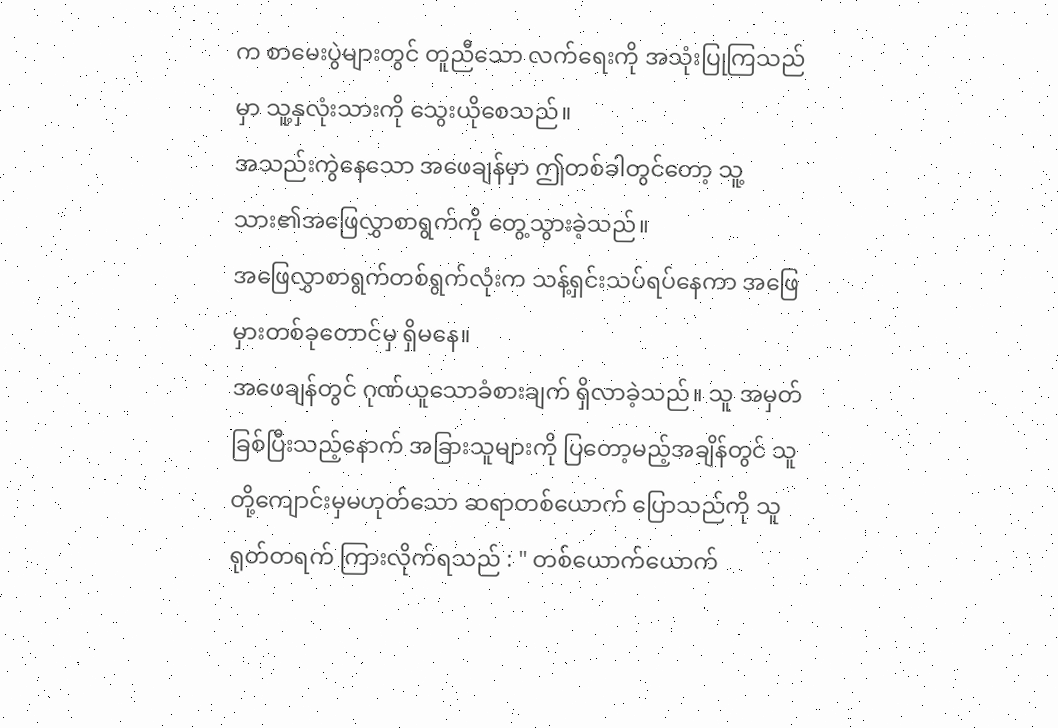က စာမေးပွဲများတွင် တူညီသော လက်ရေးကို အသုံးပြုကြသည်မှာ သူ့နှလုံးသားကို သွေးယိုစေသည်။
အသည်းကွဲနေသော အဖေချန်မှာ ဤတစ်ခါတွင်တော့ သူ့သား၏အဖြေလွှာစာရွက်ကို တွေ့သွားခဲ့သည်။
အဖြေလွှာစာရွက်တစ်ရွက်လုံးက သန့်ရှင်းသပ်ရပ်နေကာ အဖြေမှားတစ်ခုတောင်မှ ရှိမနေ။
အဖေချန်တွင် ဂုဏ်ယူသောခံစားချက် ရှိလာခဲ့သည်။ သူ အမှတ်ခြစ်ပြီးသည့်နောက် အခြားသူများကို ပြတော့မည့်အချိန်တွင် သူတို့ကျောင်းမှမဟုတ်သော ဆရာတစ်ယောက် ပြောသည်ကို သူ ရုတ်တရက် ကြားလိုက်ရသည် : " တစ်ယောက်ယောက်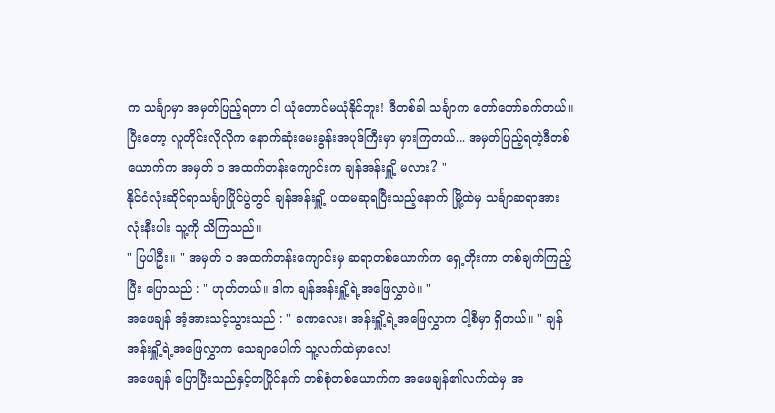က သင်္ချာမှာ အမှတ်ပြည့်ရတာ ငါ ယုံတောင်မယုံနိုင်ဘူး! ဒီတစ်ခါ သင်္ချာက တော်တော်ခက်တယ်။ ပြီးတော့ လူတိုင်းလိုလိုက နောက်ဆုံးမေးခွန်းအပုဒ်ကြီးမှာ မှားကြတယ်... အမှတ်ပြည့်ရတဲ့ဒီတစ်ယောက်က အမှတ် ၁ အထက်တန်းကျောင်းက ချန်အန်းရှိူ့ မလား? "
နိုင်ငံလုံးဆိုင်ရာသင်္ချာပြိုင်ပွဲတွင် ချန်အန်းရှိူ့ ပထမဆုရပြီးသည့်နောက် မြို့ထဲမှ သင်္ချာဆရာအားလုံးနီးပါး သူ့ကို သိကြသည်။
" ပြပါဦး။ " အမှတ် ၁ အထက်တန်းကျောင်းမှ ဆရာတစ်ယောက်က ရှေ့တိုးကာ တစ်ချက်ကြည့်ပြီး ပြောသည် : " ဟုတ်တယ်။ ဒါက ချန်အန်းရှိူ့ရဲ့အဖြေလွှာပဲ။ "
အဖေချန် အံ့အားသင့်သွားသည် : " ခဏလေး၊ အန်းရှိူ့ရဲ့အဖြေလွှာက ငါ့စီမှာ ရှိတယ်။ " ချန်အန်းရှိူ့ရဲ့အဖြေလွှာက သေချာပေါက် သူ့လက်ထဲမှာလေ!
အဖေချန် ပြောပြီးသည်နှင့်တပြိုင်နက် တစ်စုံတစ်ယောက်က အဖေချန်၏လက်ထဲမှ အ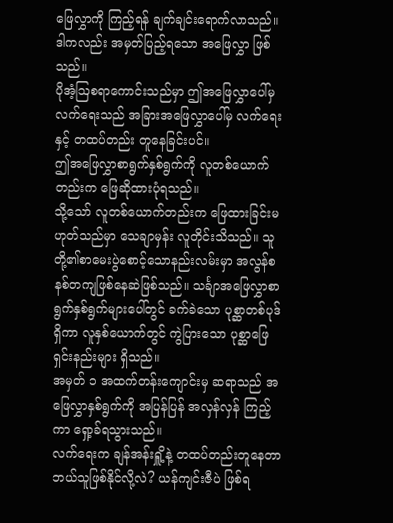ဖြေလွှာကို ကြည့်ရန် ချက်ချင်းရောက်လာသည်။
ဒါကလည်း အမှတ်ပြည့်ရသော အဖြေလွှာ ဖြစ်သည်။
ပိုအံ့ဩစရာကောင်းသည်မှာ ဤအဖြေလွှာပေါ်မှ လက်ရေးသည် အခြားအဖြေလွှာပေါ်မှ လက်ရေးနှင့် တထပ်တည်း တူနေခြင်းပင်။
ဤအဖြေလွှာစာရွက်နှစ်ရွက်ကို လူတစ်ယောက်တည်းက ဖြေဆိုထားပုံရသည်။
သို့သော် လူတစ်ယောက်တည်းက ဖြေထားခြင်းမဟုတ်သည်မှာ သေချာမှန်း လူတိုင်းသိသည်။ သူတို့၏စာမေးပွဲစောင့်သောနည်းလမ်းမှာ အလွန်စနစ်တကျဖြစ်နေဆဲဖြစ်သည်။ သင်္ချာအဖြေလွှာစာရွက်နှစ်ရွက်များပေါ်တွင် ခက်ခဲသော ပုစ္ဆာတစ်ပုဒ် ရှိကာ လူနှစ်ယောက်တွင် ကွဲပြားသော ပုစ္ဆာဖြေရှင်းနည်းများ ရှိသည်။
အမှတ် ၁ အထက်တန်းကျောင်းမှ ဆရာသည် အဖြေလွှာနှစ်ရွက်ကို အပြန်ပြန် အလှန်လှန် ကြည့်ကာ ရှော့ခ်ရသွားသည်။
လက်ရေးက ချန်အန်းရှိူ့နဲ့ တထပ်တည်းတူနေတာ ဘယ်သူဖြစ်နိုင်လို့လဲ? ယန်ကျင်းဇီပဲ ဖြစ်ရ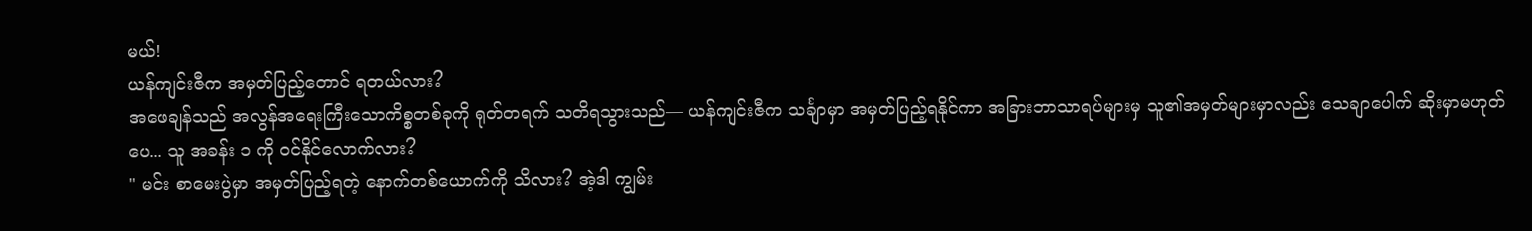မယ်!
ယန်ကျင်းဇီက အမှတ်ပြည့်တောင် ရတယ်လား?
အဖေချန်သည် အလွန်အရေးကြီးသောကိစ္စတစ်ခုကို ရုတ်တရက် သတိရသွားသည်— ယန်ကျင်းဇီက သင်္ချာမှာ အမှတ်ပြည့်ရနိုင်ကာ အခြားဘာသာရပ်များမှ သူ၏အမှတ်များမှာလည်း သေချာပေါက် ဆိုးမှာမဟုတ်ပေ... သူ အခန်း ၁ ကို ဝင်နိုင်လောက်လား?
" မင်း စာမေးပွဲမှာ အမှတ်ပြည့်ရတဲ့ နောက်တစ်ယောက်ကို သိလား? အဲ့ဒါ ကျွမ်း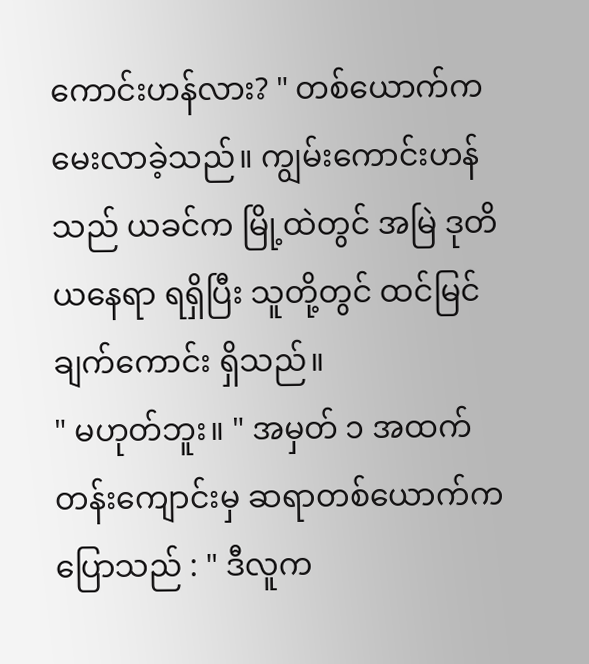ကောင်းဟန်လား? " တစ်ယောက်က မေးလာခဲ့သည်။ ကျွမ်းကောင်းဟန်သည် ယခင်က မြို့ထဲတွင် အမြဲ ဒုတိယနေရာ ရရှိပြီး သူတို့တွင် ထင်မြင်ချက်ကောင်း ရှိသည်။
" မဟုတ်ဘူး။ " အမှတ် ၁ အထက်တန်းကျောင်းမှ ဆရာတစ်ယောက်က ပြောသည် : " ဒီလူက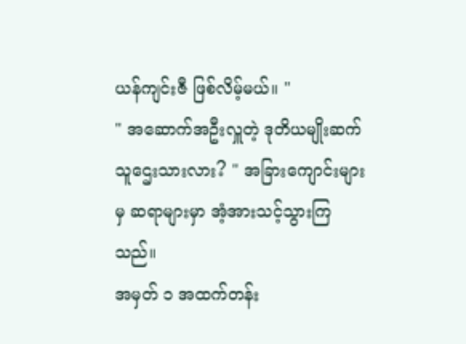ယန်ကျင်းဇီ ဖြစ်လိမ့်မယ်။ "
" အဆောက်အဦးလှူတဲ့ ဒုတိယမျိုးဆက် သူဌေးသားလား? " အခြားကျောင်းများမှ ဆရာများမှာ အံ့အားသင့်သွားကြသည်။
အမှတ် ၁ အထက်တန်း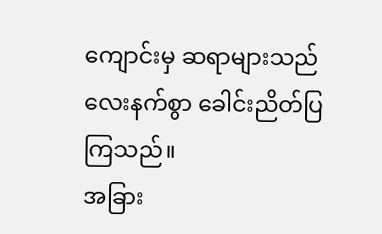ကျောင်းမှ ဆရာများသည် လေးနက်စွာ ခေါင်းညိတ်ပြကြသည်။
အခြား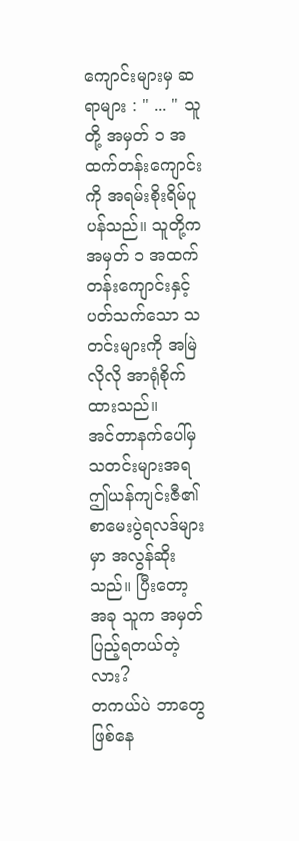ကျောင်းများမှ ဆရာများ : " ... " သူတို့ အမှတ် ၁ အထက်တန်းကျောင်းကို အရမ်းစိုးရိမ်ပူပန်သည်။ သူတို့က အမှတ် ၁ အထက်တန်းကျောင်းနှင့်ပတ်သက်သော သတင်းများကို အမြဲလိုလို အာရုံစိုက်ထားသည်။
အင်တာနက်ပေါ်မှ သတင်းများအရ ဤယန်ကျင်းဇီ၏ စာမေးပွဲရလဒ်များမှာ အလွန်ဆိုးသည်။ ပြီးတော့ အခု သူက အမှတ်ပြည့်ရတယ်တဲ့လား?
တကယ်ပဲ ဘာတွေဖြစ်နေ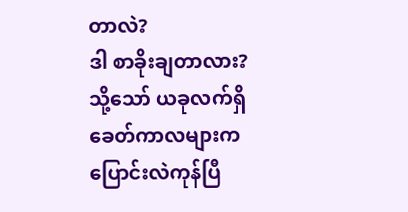တာလဲ?
ဒါ စာခိုးချတာလား?
သို့သော် ယခုလက်ရှိ ခေတ်ကာလများက ပြောင်းလဲကုန်ပြီ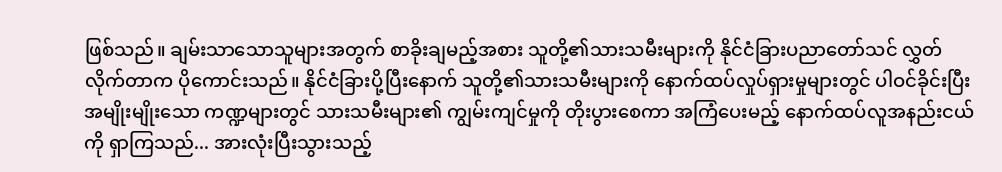ဖြစ်သည်။ ချမ်းသာသောသူများအတွက် စာခိုးချမည့်အစား သူတို့၏သားသမီးများကို နိုင်ငံခြားပညာတော်သင် လွှတ်လိုက်တာက ပိုကောင်းသည်။ နိုင်ငံခြားပို့ပြီးနောက် သူတို့၏သားသမီးများကို နောက်ထပ်လှုပ်ရှားမှုများတွင် ပါဝင်ခိုင်းပြီး အမျိုးမျိုးသော ကဏ္ဍများတွင် သားသမီးများ၏ ကျွမ်းကျင်မှုကို တိုးပွားစေကာ အကြံပေးမည့် နောက်ထပ်လူအနည်းငယ်ကို ရှာကြသည်... အားလုံးပြီးသွားသည့်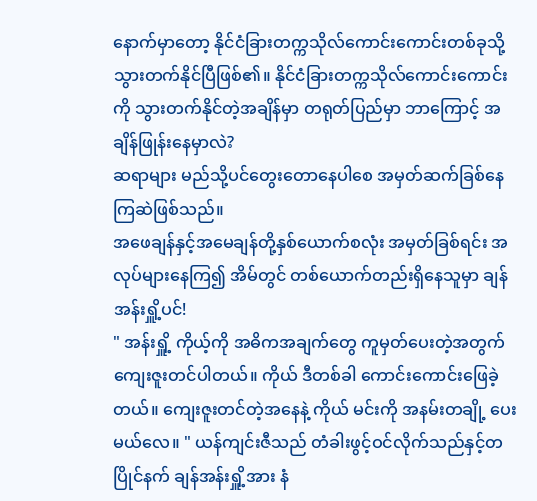နောက်မှာတော့ နိုင်ငံခြားတက္ကသိုလ်ကောင်းကောင်းတစ်ခုသို့ သွားတက်နိုင်ပြီဖြစ်၏။ နိုင်ငံခြားတက္ကသိုလ်ကောင်းကောင်းကို သွားတက်နိုင်တဲ့အချိန်မှာ တရုတ်ပြည်မှာ ဘာကြောင့် အချိန်ဖြုန်းနေမှာလဲ?
ဆရာများ မည်သို့ပင်တွေးတောနေပါစေ အမှတ်ဆက်ခြစ်နေကြဆဲဖြစ်သည်။
အဖေချန်နှင့်အမေချန်တို့နှစ်ယောက်စလုံး အမှတ်ခြစ်ရင်း အလုပ်များနေကြ၍ အိမ်တွင် တစ်ယောက်တည်းရှိနေသူမှာ ချန်အန်းရှိူ့ပင်!
" အန်းရှိူ့ ကိုယ့်ကို အဓိကအချက်တွေ ကူမှတ်ပေးတဲ့အတွက် ကျေးဇူးတင်ပါတယ်။ ကိုယ် ဒီတစ်ခါ ကောင်းကောင်းဖြေခဲ့တယ်။ ကျေးဇူးတင်တဲ့အနေနဲ့ ကိုယ် မင်းကို အနမ်းတချို့ ပေးမယ်လေ။ " ယန်ကျင်းဇီသည် တံခါးဖွင့်ဝင်လိုက်သည်နှင့်တပြိုင်နက် ချန်အန်းရှိူ့အား နံ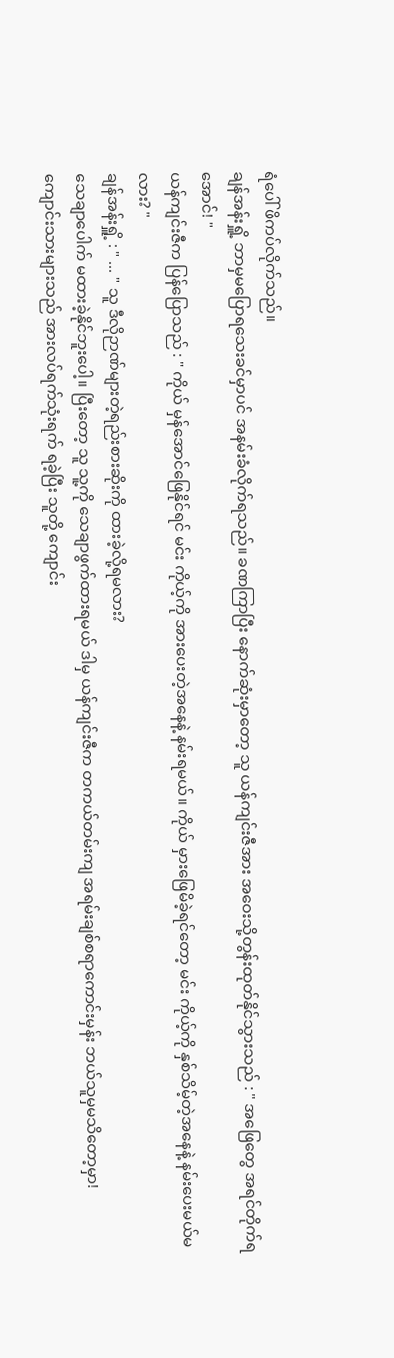ရံပေါ် ဖိကပ်လိုက်သည်။
ချန်အန်းရှိူ့ ဘာမှမပြောရသေးခင်မှာပင် အနမ်းခံလိုက်ရသည်။ ခဏကြာပြီး နောက်ဆုံးမှာတော့ သူ ယန်ကျင်းဇီအား အဝေးသို့တွန်းထုတ်နိုင်သွားသည် : " အဖြေတွေ အရင်တိုက်ရအောင်! "
ယန်ကျင်းဇီက ပြန်ပြောသည် : " ကိုယ် မှန်အောင်ဖြေနိုင်ရင် မင်း ကိုယ့်ကို အားပေးတဲ့အနေနဲ့ နမ်းရမယ်။ ကိုယ် မှားဖြေမိခဲ့ရင်တော့ မင်း ကိုယ့်ကို နှစ်သိမ့်တဲ့အနေနဲ့ နမ်းပေးမယ်မလား? "
ချန်အန်းရှိူ့ : " ... " သူ ဒီလိုဉာဏ်များတဲ့ရည်းစားဆိုးကို ထားခဲ့လို့ရမလား?
သေချာပေါက် မထားခဲ့နိုင်ဘူးပေါ့။ ပြီးတော့ သူ သူ့ကို သေချာဖွက်ထားရမယ် ဒါမှ ယန်ကျင်းဇီက တကယ်တမ်းကျ အရမ်းချစ်စရာကောင်းမှန်း ဘယ်သူမှမသိတော့မှာ!
ကျောင်းသားများသည် အားလပ်ရက်သုံးရက် ရခဲ့ပြီး သူတို့ ကျောင်း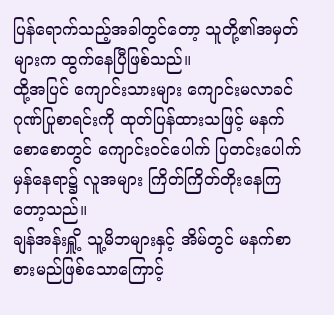ပြန်ရောက်သည့်အခါတွင်တော့ သူတို့၏အမှတ်များက ထွက်နေပြီဖြစ်သည်။
ထို့အပြင် ကျောင်းသားများ ကျောင်းမလာခင် ဂုဏ်ပြုစာရင်းကို ထုတ်ပြန်ထားသဖြင့် မနက်စောစောတွင် ကျောင်းဝင်ပေါက် ပြတင်းပေါက်မှန်နေရာ၌ လူအများ ကြိတ်ကြိတ်တိုးနေကြတော့သည်။
ချန်အန်းရှိူ့ သူ့မိဘများနှင့် အိမ်တွင် မနက်စာ စားမည်ဖြစ်သောကြောင့်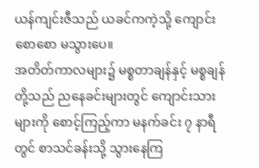ယန်ကျင်းဇီသည် ယခင်ကကဲ့သို့ ကျောင်းစောစော မသွားပေ။
အတိတ်ကာလများ၌ မစ္စတာချန်နှင့် မစ္စချန်တို့သည် ညနေခင်းများတွင် ကျောင်းသားများကို စောင့်ကြည့်ကာ မနက်ခင်း ၇ နာရီတွင် စာသင်ခန်းသို့ သွားနေကြ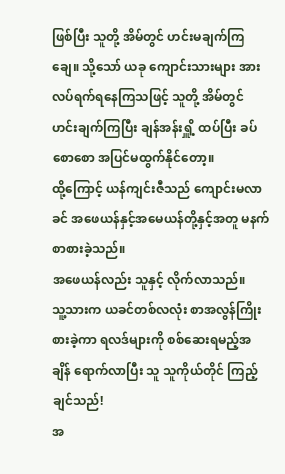ဖြစ်ပြီး သူတို့ အိမ်တွင် ဟင်းမချက်ကြချေ။ သို့သော် ယခု ကျောင်းသားများ အားလပ်ရက်ရနေကြသဖြင့် သူတို့ အိမ်တွင် ဟင်းချက်ကြပြီး ချန်အန်းရှိူ့ ထပ်ပြီး ခပ်စောစော အပြင်မထွက်နိုင်တော့။
ထို့ကြောင့် ယန်ကျင်းဇီသည် ကျောင်းမလာခင် အဖေယန်နှင့်အမေယန်တို့နှင့်အတူ မနက်စာစားခဲ့သည်။
အဖေယန်လည်း သူနှင့် လိုက်လာသည်။
သူ့သားက ယခင်တစ်လလုံး စာအလွန်ကြိုးစားခဲ့ကာ ရလဒ်များကို စစ်ဆေးရမည့်အချိန် ရောက်လာပြီး သူ သူကိုယ်တိုင် ကြည့်ချင်သည်!
အ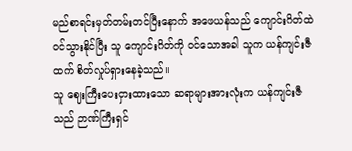မည်စာရင်းမှတ်တမ်းတင်ပြီးနောက် အဖေယန်သည် ကျောင်းဂိတ်ထဲ ဝင်သွားနိုင်ပြီး သူ ကျောင်းဂိတ်ကို ဝင်သောအခါ သူက ယန်ကျင်းဇီထက် စိတ်လှုပ်ရှားနေခဲ့သည်။
သူ ဈေးကြီးပေးငှားထားသော ဆရာများအားလုံးက ယန်ကျင်းဇီသည် ဉာဏ်ကြီးရှင်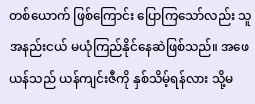တစ်ယောက် ဖြစ်ကြောင်း ပြောကြသော်လည်း သူ အနည်းငယ် မယုံကြည်နိုင်နေဆဲဖြစ်သည်။ အဖေယန်သည် ယန်ကျင်းဇီကို နှစ်သိမ့်ရန်လား သို့မ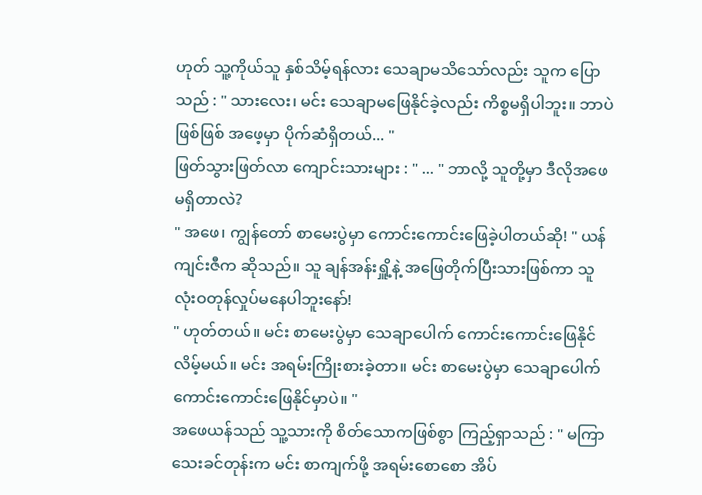ဟုတ် သူ့ကိုယ်သူ နှစ်သိမ့်ရန်လား သေချာမသိသော်လည်း သူက ပြောသည် : " သားလေး၊ မင်း သေချာမဖြေနိုင်ခဲ့လည်း ကိစ္စမရှိပါဘူး။ ဘာပဲဖြစ်ဖြစ် အဖေ့မှာ ပိုက်ဆံရှိတယ်... "
ဖြတ်သွားဖြတ်လာ ကျောင်းသားများ : " ... " ဘာလို့ သူတို့မှာ ဒီလိုအဖေ မရှိတာလဲ?
" အဖေ၊ ကျွန်တော် စာမေးပွဲမှာ ကောင်းကောင်းဖြေခဲ့ပါတယ်ဆို! " ယန်ကျင်းဇီက ဆိုသည်။ သူ ချန်အန်းရှိူ့နဲ့ အဖြေတိုက်ပြီးသားဖြစ်ကာ သူ လုံးဝတုန်လှုပ်မနေပါဘူးနော်!
" ဟုတ်တယ်။ မင်း စာမေးပွဲမှာ သေချာပေါက် ကောင်းကောင်းဖြေနိုင်လိမ့်မယ်။ မင်း အရမ်းကြိုးစားခဲ့တာ။ မင်း စာမေးပွဲမှာ သေချာပေါက် ကောင်းကောင်းဖြေနိုင်မှာပဲ။ "
အဖေယန်သည် သူ့သားကို စိတ်သောကဖြစ်စွာ ကြည့်ရှာသည် : " မကြာသေးခင်တုန်းက မင်း စာကျက်ဖို့ အရမ်းစောစော အိပ်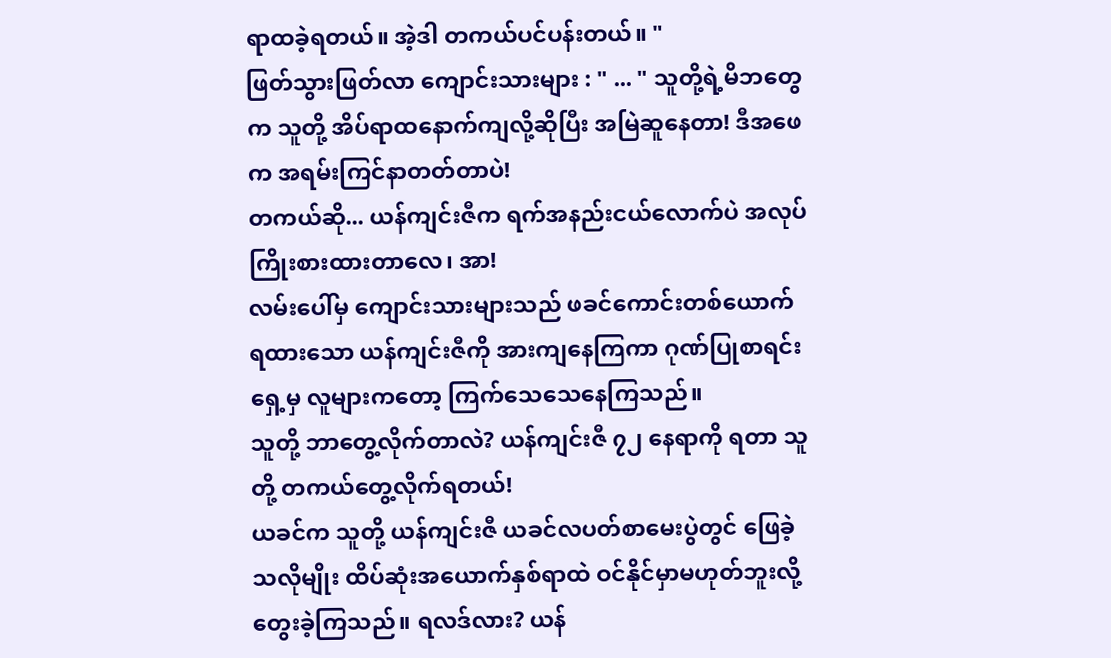ရာထခဲ့ရတယ်။ အဲ့ဒါ တကယ်ပင်ပန်းတယ်။ "
ဖြတ်သွားဖြတ်လာ ကျောင်းသားများ : " ... " သူတို့ရဲ့မိဘတွေက သူတို့ အိပ်ရာထနောက်ကျလို့ဆိုပြီး အမြဲဆူနေတာ! ဒီအဖေက အရမ်းကြင်နာတတ်တာပဲ!
တကယ်ဆို... ယန်ကျင်းဇီက ရက်အနည်းငယ်လောက်ပဲ အလုပ်ကြိုးစားထားတာလေ၊ အာ!
လမ်းပေါ်မှ ကျောင်းသားများသည် ဖခင်ကောင်းတစ်ယောက် ရထားသော ယန်ကျင်းဇီကို အားကျနေကြကာ ဂုဏ်ပြုစာရင်းရှေ့မှ လူများကတော့ ကြက်သေသေနေကြသည်။
သူတို့ ဘာတွေ့လိုက်တာလဲ? ယန်ကျင်းဇီ ၇၂ နေရာကို ရတာ သူတို့ တကယ်တွေ့လိုက်ရတယ်!
ယခင်က သူတို့ ယန်ကျင်းဇီ ယခင်လပတ်စာမေးပွဲတွင် ဖြေခဲ့သလိုမျိုး ထိပ်ဆုံးအယောက်နှစ်ရာထဲ ဝင်နိုင်မှာမဟုတ်ဘူးလို့ တွေးခဲ့ကြသည်။ ရလဒ်လား? ယန်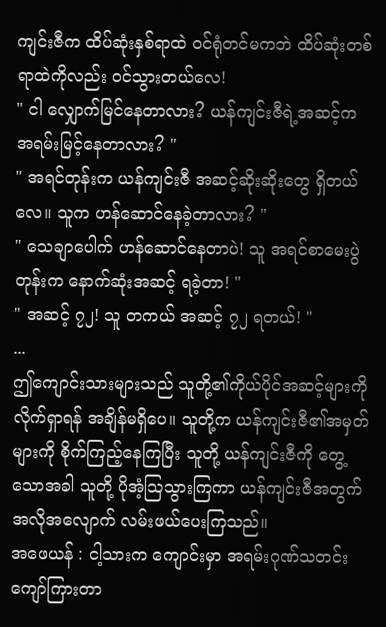ကျင်းဇီက ထိပ်ဆုံးနှစ်ရာထဲ ဝင်ရုံတင်မကဘဲ ထိပ်ဆုံးတစ်ရာထဲကိုလည်း ဝင်သွားတယ်လေ!
" ငါ လျှောက်မြင်နေတာလား? ယန်ကျင်းဇီရဲ့အဆင့်က အရမ်းမြင့်နေတာလား? "
" အရင်တုန်းက ယန်ကျင်းဇီ အဆင့်ဆိုးဆိုးတွေ ရှိတယ်လေ။ သူက ဟန်ဆောင်နေခဲ့တာလား? "
" သေချာပေါက် ဟန်ဆောင်နေတာပဲ! သူ အရင်စာမေးပွဲတုန်းက နောက်ဆုံးအဆင့် ရခဲ့တာ! "
" အဆင့် ၇၂! သူ တကယ် အဆင့် ၇၂ ရတယ်! "
...
ဤကျောင်းသားများသည် သူတို့၏ကိုယ်ပိုင်အဆင့်များကို လိုက်ရှာရန် အချိန်မရှိပေ။ သူတို့က ယန်ကျင်းဇီ၏အမှတ်များကို စိုက်ကြည့်နေကြပြီး သူတို့ ယန်ကျင်းဇီကို တွေ့သောအခါ သူတို့ ပိုအံ့ဩသွားကြကာ ယန်ကျင်းဇီအတွက် အလိုအလျောက် လမ်းဖယ်ပေးကြသည်။
အဖေယန် : ငါ့သားက ကျောင်းမှာ အရမ်းဂုဏ်သတင်းကျော်ကြားတာ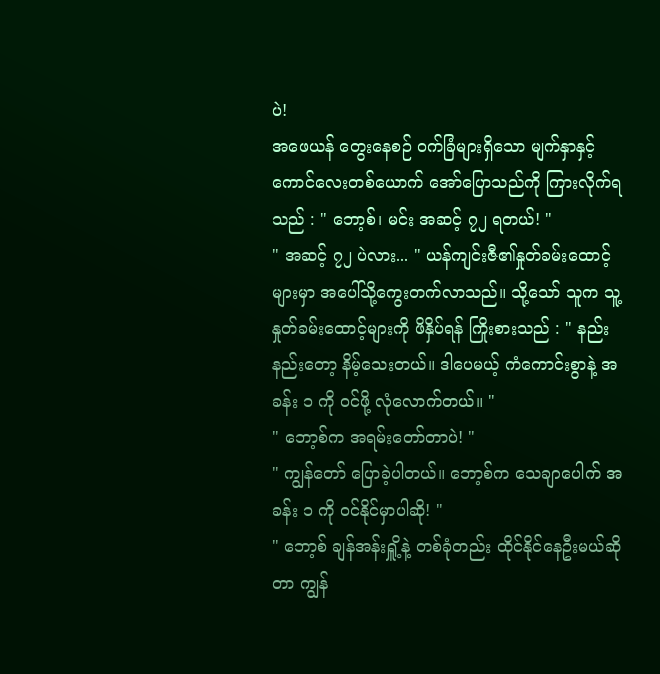ပဲ!
အဖေယန် တွေးနေစဉ် ဝက်ခြံများရှိသော မျက်နှာနှင့် ကောင်လေးတစ်ယောက် အော်ပြောသည်ကို ကြားလိုက်ရသည် : " ဘော့စ်၊ မင်း အဆင့် ၇၂ ရတယ်! "
" အဆင့် ၇၂ ပဲလား... " ယန်ကျင်းဇီ၏နှုတ်ခမ်းထောင့်များမှာ အပေါ်သို့ကွေးတက်လာသည်။ သို့သော် သူက သူ့နှုတ်ခမ်းထောင့်များကို ဖိနှိပ်ရန် ကြိုးစားသည် : " နည်းနည်းတော့ နိမ့်သေးတယ်။ ဒါပေမယ့် ကံကောင်းစွာနဲ့ အခန်း ၁ ကို ဝင်ဖို့ လုံလောက်တယ်။ "
" ဘော့စ်က အရမ်းတော်တာပဲ! "
" ကျွန်တော် ပြောခဲ့ပါတယ်။ ဘော့စ်က သေချာပေါက် အခန်း ၁ ကို ဝင်နိုင်မှာပါဆို! "
" ဘော့စ် ချန်အန်းရှိူ့နဲ့ တစ်ခုံတည်း ထိုင်နိုင်နေဦးမယ်ဆိုတာ ကျွန်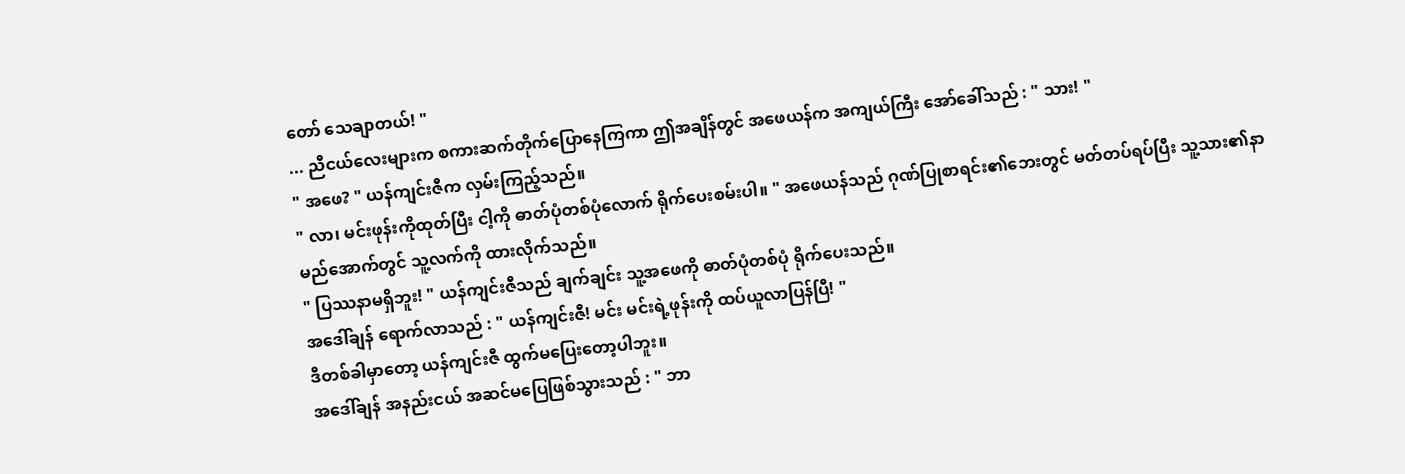တော် သေချာတယ်! "
... ညီငယ်လေးများက စကားဆက်တိုက်ပြောနေကြကာ ဤအချိန်တွင် အဖေယန်က အကျယ်ကြီး အော်ခေါ်သည် : " သား! "
" အဖေ? " ယန်ကျင်းဇီက လှမ်းကြည့်သည်။
" လာ၊ မင်းဖုန်းကိုထုတ်ပြီး ငါ့ကို ဓာတ်ပုံတစ်ပုံလောက် ရိုက်ပေးစမ်းပါ။ " အဖေယန်သည် ဂုဏ်ပြုစာရင်း၏ဘေးတွင် မတ်တပ်ရပ်ပြီး သူ့သား၏နာမည်အောက်တွင် သူ့လက်ကို ထားလိုက်သည်။
" ပြဿနာမရှိဘူး! " ယန်ကျင်းဇီသည် ချက်ချင်း သူ့အဖေကို ဓာတ်ပုံတစ်ပုံ ရိုက်ပေးသည်။
အဒေါ်ချန် ရောက်လာသည် : " ယန်ကျင်းဇီ! မင်း မင်းရဲ့ဖုန်းကို ထပ်ယူလာပြန်ပြီ! "
ဒီတစ်ခါမှာတော့ ယန်ကျင်းဇီ ထွက်မပြေးတော့ပါဘူး။
အဒေါ်ချန် အနည်းငယ် အဆင်မပြေဖြစ်သွားသည် : " ဘာ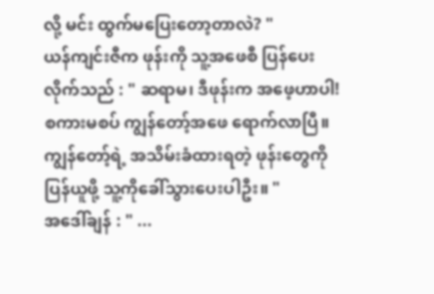လို့ မင်း ထွက်မပြေးတော့တာလဲ? "
ယန်ကျင်းဇီက ဖုန်းကို သူ့အဖေစီ ပြန်ပေးလိုက်သည် : " ဆရာမ၊ ဒီဖုန်းက အဖေ့ဟာပါ! စကားမစပ် ကျွန်တော့်အဖေ ရောက်လာပြီ။ ကျွန်တော့်ရဲ့ အသိမ်းခံထားရတဲ့ ဖုန်းတွေကို ပြန်ယူဖို့ သူ့ကိုခေါ်သွားပေးပါဦး။ "
အဒေါ်ချန် : " ...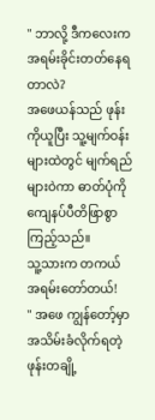" ဘာလို့ ဒီကလေးက အရမ်းခိုင်းတတ်နေရတာလဲ?
အဖေယန်သည် ဖုန်းကိုယူပြီး သူ့မျက်ဝန်းများထဲတွင် မျက်ရည်များဝဲကာ ဓာတ်ပုံကို ကျေနပ်ပီတိဖြာစွာ ကြည့်သည်။
သူ့သားက တကယ်အရမ်းတော်တယ်!
" အဖေ ကျွန်တော့်မှာ အသိမ်းခံလိုက်ရတဲ့ ဖုန်းတချို့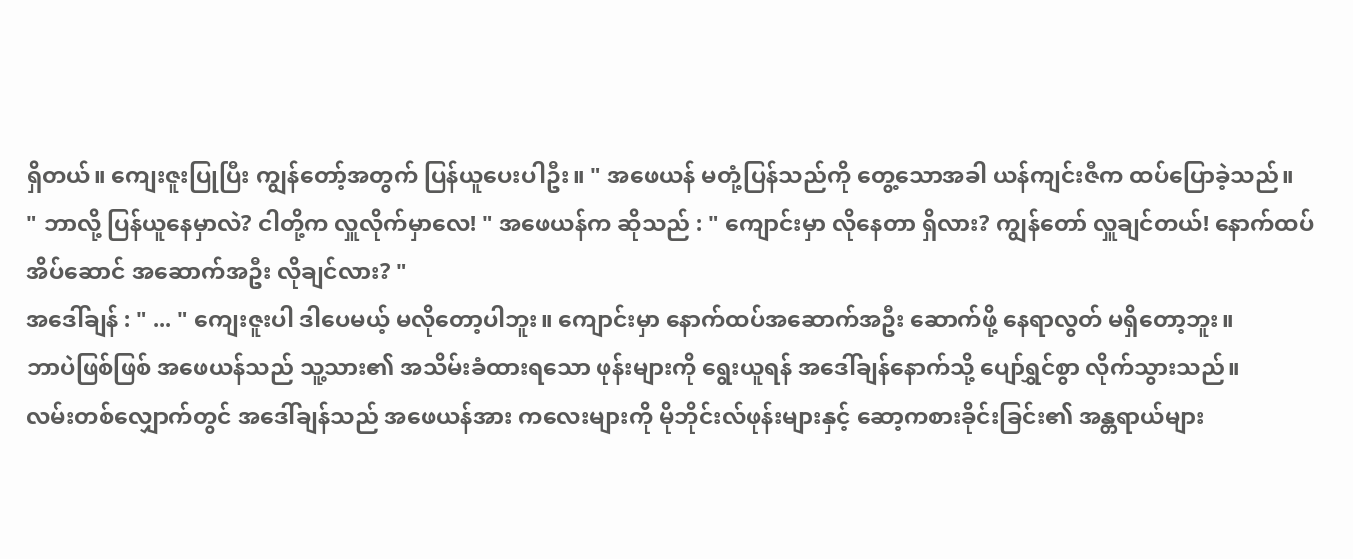ရှိတယ်။ ကျေးဇူးပြုပြီး ကျွန်တော့်အတွက် ပြန်ယူပေးပါဦး။ " အဖေယန် မတုံ့ပြန်သည်ကို တွေ့သောအခါ ယန်ကျင်းဇီက ထပ်ပြောခဲ့သည်။
" ဘာလို့ ပြန်ယူနေမှာလဲ? ငါတို့က လှူလိုက်မှာလေ! " အဖေယန်က ဆိုသည် : " ကျောင်းမှာ လိုနေတာ ရှိလား? ကျွန်တော် လှူချင်တယ်! နောက်ထပ် အိပ်ဆောင် အဆောက်အဦး လိုချင်လား? "
အဒေါ်ချန် : " ... " ကျေးဇူးပါ ဒါပေမယ့် မလိုတော့ပါဘူး။ ကျောင်းမှာ နောက်ထပ်အဆောက်အဦး ဆောက်ဖို့ နေရာလွတ် မရှိတော့ဘူး။
ဘာပဲဖြစ်ဖြစ် အဖေယန်သည် သူ့သား၏ အသိမ်းခံထားရသော ဖုန်းများကို ရွေးယူရန် အဒေါ်ချန်နောက်သို့ ပျော်ရွှင်စွာ လိုက်သွားသည်။
လမ်းတစ်လျှောက်တွင် အဒေါ်ချန်သည် အဖေယန်အား ကလေးများကို မိုဘိုင်းလ်ဖုန်းများနှင့် ဆော့ကစားခိုင်းခြင်း၏ အန္တရာယ်များ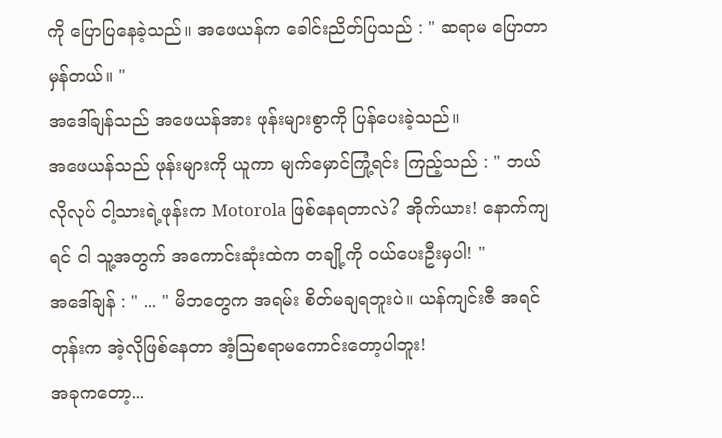ကို ပြောပြနေခဲ့သည်။ အဖေယန်က ခေါင်းညိတ်ပြသည် : " ဆရာမ ပြောတာ မှန်တယ်။ "
အဒေါ်ချန်သည် အဖေယန်အား ဖုန်းများစွာကို ပြန်ပေးခဲ့သည်။
အဖေယန်သည် ဖုန်းများကို ယူကာ မျက်မှောင်ကြုံ့ရင်း ကြည့်သည် : " ဘယ်လိုလုပ် ငါ့သားရဲ့ဖုန်းက Motorola ဖြစ်နေရတာလဲ? အိုက်ယား! နောက်ကျရင် ငါ သူ့အတွက် အကောင်းဆုံးထဲက တချို့ကို ဝယ်ပေးဦးမှပါ! "
အဒေါ်ချန် : " ... " မိဘတွေက အရမ်း စိတ်မချရဘူးပဲ။ ယန်ကျင်းဇီ အရင်တုန်းက အဲ့လိုဖြစ်နေတာ အံ့ဩစရာမကောင်းတော့ပါဘူး!
အခုကတော့...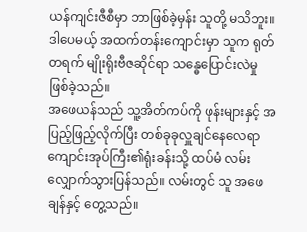ယန်ကျင်းဇီစီမှာ ဘာဖြစ်ခဲ့မှန်း သူတို့ မသိဘူး။ ဒါပေမယ့် အထက်တန်းကျောင်းမှာ သူက ရုတ်တရက် မျိုးရိုးဗီဇဆိုင်ရာ သန္ဓေပြောင်းလဲမှု ဖြစ်ခဲ့သည်။
အဖေယန်သည် သူ့အိတ်ကပ်ကို ဖုန်းများနှင့် အပြည့်ဖြည့်လိုက်ပြီး တစ်ခုခုလှူချင်နေလေရာ ကျောင်းအုပ်ကြီး၏ရုံးခန်းသို့ ထပ်မံ လမ်းလျှောက်သွားပြန်သည်။ လမ်းတွင် သူ အဖေချန်နှင့် တွေ့သည်။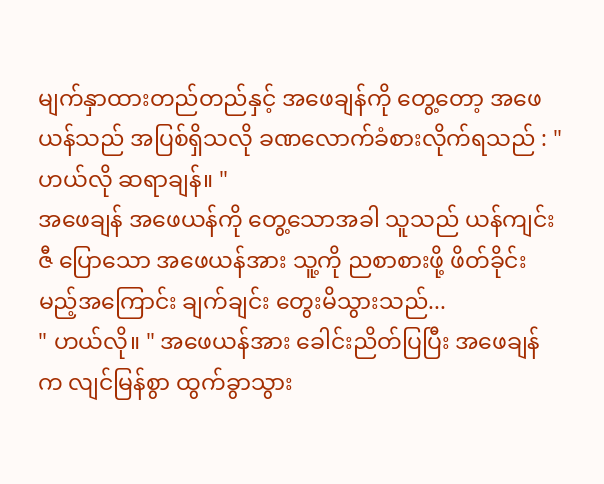မျက်နှာထားတည်တည်နှင့် အဖေချန်ကို တွေ့တော့ အဖေယန်သည် အပြစ်ရှိသလို ခဏလောက်ခံစားလိုက်ရသည် : " ဟယ်လို ဆရာချန်။ "
အဖေချန် အဖေယန်ကို တွေ့သောအခါ သူသည် ယန်ကျင်းဇီ ပြောသော အဖေယန်အား သူ့ကို ညစာစားဖို့ ဖိတ်ခိုင်းမည့်အကြောင်း ချက်ချင်း တွေးမိသွားသည်...
" ဟယ်လို။ " အဖေယန်အား ခေါင်းညိတ်ပြပြီး အဖေချန်က လျင်မြန်စွာ ထွက်ခွာသွား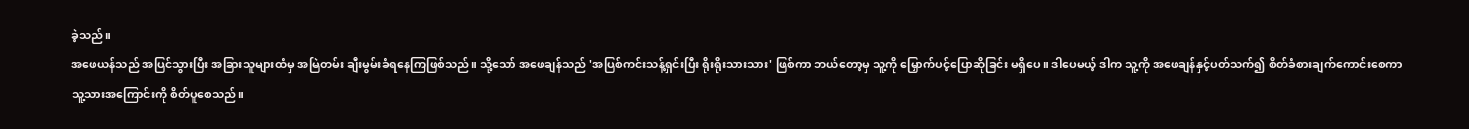ခဲ့သည်။
အဖေယန်သည် အပြင်သွားပြီး အခြားသူများထံမှ အမြဲတမ်း ချီးမွမ်းခံရနေကြဖြစ်သည်။ သို့သော် အဖေချန်သည် 'အပြစ်ကင်းသန့်ရှင်းပြီး ရိုးရိုးသားသား' ဖြစ်ကာ ဘယ်တော့မှ သူ့ကို မြှောက်ပင့်ပြောဆိုခြင်း မရှိပေ။ ဒါပေမယ့် ဒါက သူ့ကို အဖေချန်နှင့်ပတ်သက်၍ စိတ်ခံစားချက်ကောင်းစေကာ သူ့သားအကြောင်းကို စိတ်ပူစေသည်။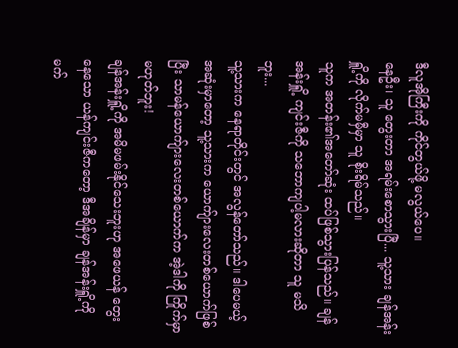ဒီလူအိုကြီးကို ကိုင်တွယ်ဖို့ မလွယ်ပေ။
နေဦး၊ သူ တွေးတာ အရမ်းစောသွားပြီ... သူ့သား ချန်အန်းရှိူ့ကို လိုက်မမှီမှာ သူ စိုးရိမ်သည်။
သူက အတန်း၏အတော်ဆုံး ထပ်ဖြစ်သွားပြန်သည်။ ချန်အန်းရှိူ့ ကျင်းဇီကို သဘောကျပါ့မလားဆိုတာ သူ မသိဘူး...
သူ့သားက နေရာတိုင်းတွင် အလွန်တော်သည်။ ဒါပေမယ့် အဆုံးမှာတော့ သူ့သားက ယောက်ျားလေးတစ်ယောက်ဖြစ်ပြီး သာမန်ယောက်ျားလေးတစ်ယောက်က အဲ့ဒါကို ကြိုက်မှာမဟုတ်ဘူး!
ချန်အန်းရှိူ့ကို အမိမဖမ်းနိုင်သေးဘူးဟု အဖေယန် တွေးနေသော ယန်ကျင်းဇီကတော့ ဒီအချိန်မှာ ချန်အန်းရှိူ့ကို မက်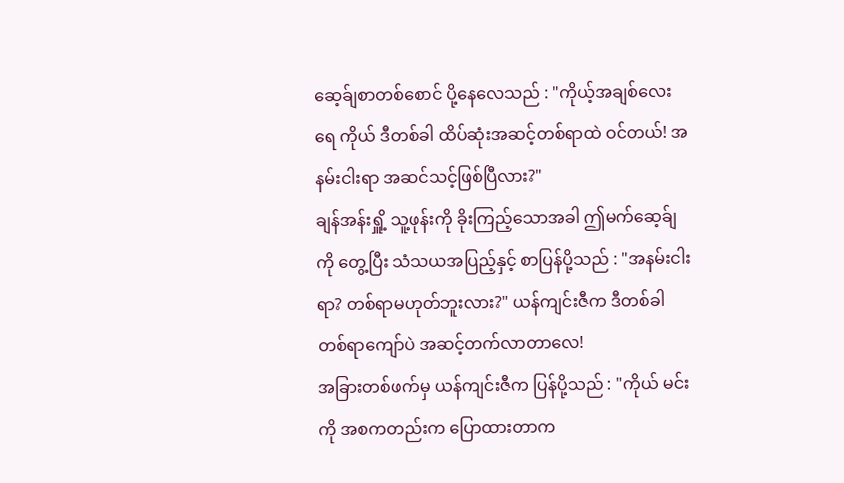ဆေ့ခ်ျစာတစ်စောင် ပို့နေလေသည် : "ကိုယ့်အချစ်လေးရေ ကိုယ် ဒီတစ်ခါ ထိပ်ဆုံးအဆင့်တစ်ရာထဲ ဝင်တယ်! အနမ်းငါးရာ အဆင်သင့်ဖြစ်ပြီလား?"
ချန်အန်းရှိူ့ သူ့ဖုန်းကို ခိုးကြည့်သောအခါ ဤမက်ဆေ့ခ်ျကို တွေ့ပြီး သံသယအပြည့်နှင့် စာပြန်ပို့သည် : "အနမ်းငါးရာ? တစ်ရာမဟုတ်ဘူးလား?" ယန်ကျင်းဇီက ဒီတစ်ခါ တစ်ရာကျော်ပဲ အဆင့်တက်လာတာလေ!
အခြားတစ်ဖက်မှ ယန်ကျင်းဇီက ပြန်ပို့သည် : "ကိုယ် မင်းကို အစကတည်းက ပြောထားတာက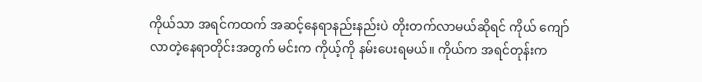ကိုယ်သာ အရင်ကထက် အဆင့်နေရာနည်းနည်းပဲ တိုးတက်လာမယ်ဆိုရင် ကိုယ် ကျော်လာတဲ့နေရာတိုင်းအတွက် မင်းက ကိုယ့်ကို နမ်းပေးရမယ်။ ကိုယ်က အရင်တုန်းက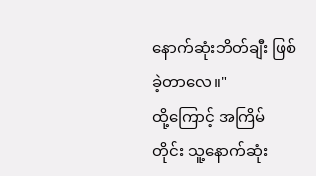နောက်ဆုံးဘိတ်ချီး ဖြစ်ခဲ့တာလေ။"
ထို့ကြောင့် အကြိမ်တိုင်း သူ့နောက်ဆုံး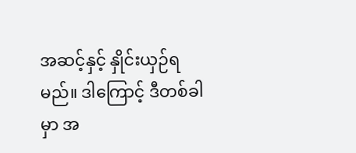အဆင့်နှင့် နှိုင်းယှဉ်ရမည်။ ဒါကြောင့် ဒီတစ်ခါမှာ အ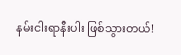နမ်းငါးရာနီးပါး ဖြစ်သွားတယ်!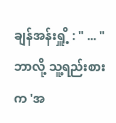ချန်အန်းရှိူ့ : " ... " ဘာလို့ သူ့ရည်းစားက 'အ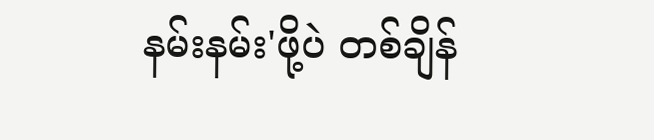နမ်းနမ်း'ဖို့ပဲ တစ်ချိန်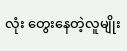လုံး တွေးနေတဲ့လူမျိုး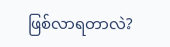ဖြစ်လာရတာလဲ?